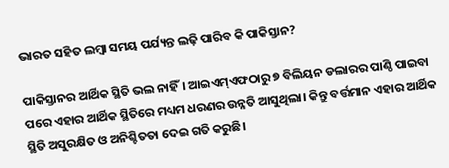ଭାରତ ସହିତ ଲମ୍ବା ସମୟ ପର୍ଯ୍ୟନ୍ତ ଲଢ଼ି ପାରିବ କି ପାକିସ୍ତାନ?

ପାକିସ୍ତାନର ଆର୍ଥିକ ସ୍ଥିତି ଭଲ ନାହିଁ। ଆଇଏମ୍‌ଏଫଠାରୁ ୭ ବିଲିୟନ ଡଲାରର ପାଣ୍ଠି ପାଇବା ପରେ ଏହାର ଆର୍ଥିକ ସ୍ଥିତିରେ ମଧ୍ୟମ ଧରଣର ଉନ୍ନତି ଆସୁଥିଲା। କିନ୍ତୁ ବର୍ତ୍ତମାନ ଏହାର ଆର୍ଥିକ ସ୍ଥିତି ଅସୁରକ୍ଷିତ ଓ ଅନିଶ୍ଚିତତା ଦେଇ ଗତି କରୁଛି।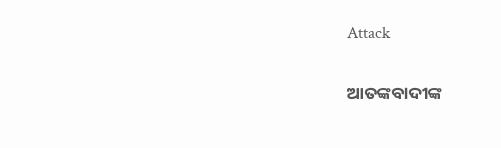Attack

ଆତଙ୍କବାଦୀଙ୍କ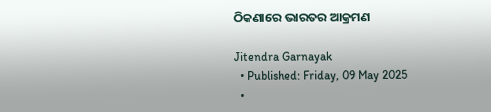ଠିକଣାରେ ଭାରତର ଆକ୍ରମଣ

Jitendra Garnayak
  • Published: Friday, 09 May 2025
  •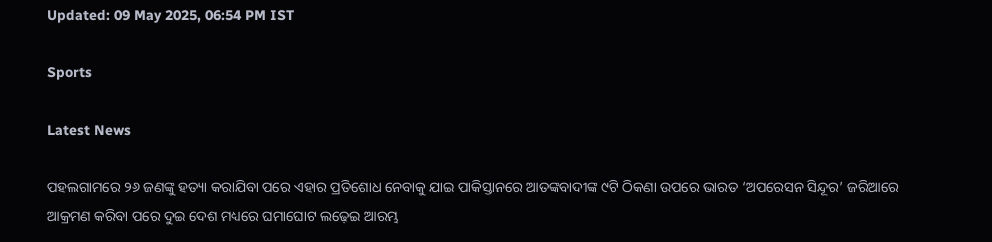Updated: 09 May 2025, 06:54 PM IST

Sports

Latest News

ପହଲଗାମରେ ୨୬ ଜଣଙ୍କୁ ହତ୍ୟା କରାଯିବା ପରେ ଏହାର ପ୍ରତିଶୋଧ ନେବାକୁ ଯାଇ ପାକିସ୍ତାନରେ ଆତଙ୍କବାଦୀଙ୍କ ୯ଟି ଠିକଣା ଉପରେ ଭାରତ ‘ଅପରେସନ ସିନ୍ଦୂର’ ଜରିଆରେ ଆକ୍ରମଣ କରିବା ପରେ ଦୁଇ ଦେଶ ମଧ୍ୟରେ ଘମାଘୋଟ ଲଢ଼େଇ ଆରମ୍ଭ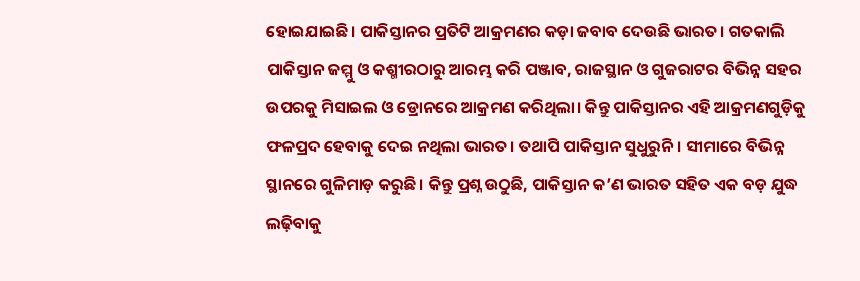ହୋଇଯାଇଛି। ପାକିସ୍ତାନର ପ୍ରତିଟି ଆକ୍ରମଣର କଡ଼ା ଜବାବ ଦେଉଛି ଭାରତ। ଗତକାଲି ପାକିସ୍ତାନ ଜମ୍ମୁ ଓ କଶ୍ମୀରଠାରୁ ଆରମ୍ଭ କରି ପଞ୍ଜାବ, ରାଜସ୍ଥାନ ଓ ଗୁଜରାଟର ବିଭିନ୍ନ ସହର ଉପରକୁ ମିସାଇଲ ଓ ଡ୍ରୋନରେ ଆକ୍ରମଣ କରିଥିଲା। କିନ୍ତୁ ପାକିସ୍ତାନର ଏହି ଆକ୍ରମଣଗୁଡ଼ିକୁ ଫଳପ୍ରଦ ହେବାକୁ ଦେଇ ନଥିଲା ଭାରତ। ତଥାପି ପାକିସ୍ତାନ ସୁଧୁରୁନି। ସୀମାରେ ବିଭିନ୍ନ ସ୍ଥାନରେ ଗୁଳିମାଡ଼ କରୁଛି। କିନ୍ତୁ ପ୍ରଶ୍ନ ଉଠୁଛି, ପାକିସ୍ତାନ କ’ଣ ଭାରତ ସହିତ ଏକ ବଡ଼ ଯୁଦ୍ଧ ଲଢ଼ିବାକୁ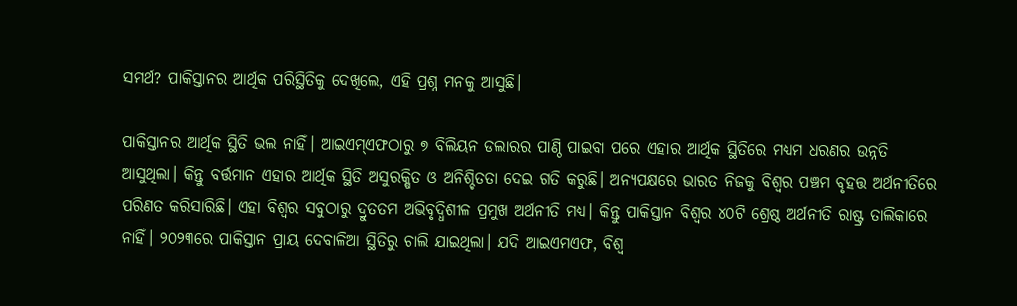ସମର୍ଥ? ପାକିସ୍ତାନର ଆର୍ଥିକ ପରିସ୍ଥିତିକୁ ଦେଖିଲେ, ଏହି ପ୍ରଶ୍ନ ମନକୁ ଆସୁଛି।

ପାକିସ୍ତାନର ଆର୍ଥିକ ସ୍ଥିତି ଭଲ ନାହିଁ। ଆଇଏମ୍‌ଏଫଠାରୁ ୭ ବିଲିୟନ ଡଲାରର ପାଣ୍ଠି ପାଇବା ପରେ ଏହାର ଆର୍ଥିକ ସ୍ଥିତିରେ ମଧ୍ୟମ ଧରଣର ଉନ୍ନତି ଆସୁଥିଲା। କିନ୍ତୁ ବର୍ତ୍ତମାନ ଏହାର ଆର୍ଥିକ ସ୍ଥିତି ଅସୁରକ୍ଷିତ ଓ ଅନିଶ୍ଚିତତା ଦେଇ ଗତି କରୁଛି। ଅନ୍ୟପକ୍ଷରେ ଭାରତ ନିଜକୁ ବିଶ୍ୱର ପଞ୍ଚମ ବୃହତ୍ତ ଅର୍ଥନୀତିରେ ପରିଣତ କରିସାରିଛି। ଏହା ବିଶ୍ୱର ସବୁଠାରୁ ଦ୍ରୁତତମ ଅଭିବୃଦ୍ଧିଶୀଳ ପ୍ରମୁଖ ଅର୍ଥନୀତି ମଧ୍ୟ। କିନ୍ତୁ ପାକିସ୍ତାନ ବିଶ୍ୱର ୪୦ଟି ଶ୍ରେଷ୍ଠ ଅର୍ଥନୀତି ରାଷ୍ଟ୍ର ତାଲିକାରେ ନାହିଁ। ୨୦୨୩ରେ ପାକିସ୍ତାନ ପ୍ରାୟ ଦେବାଳିଆ ସ୍ଥିତିରୁ ଚାଲି ଯାଇଥିଲା। ଯଦି ଆଇଏମଏଫ, ବିଶ୍ୱ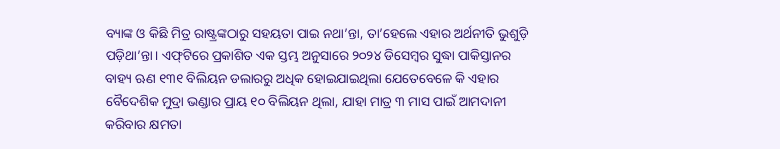ବ୍ୟାଙ୍କ ଓ କିଛି ମିତ୍ର ରାଷ୍ଟ୍ରଙ୍କଠାରୁ ସହୟତା ପାଇ ନଥା’ନ୍ତା, ତା’ହେଲେ ଏହାର ଅର୍ଥନୀତି ଭୁଶୁଡ଼ି ପଡ଼ିଥା’ନ୍ତା। ଏଫ୍‌ଟିରେ ପ୍ରକାଶିତ ଏକ ସ୍ତମ୍ଭ ଅନୁସାରେ ୨୦୨୪ ଡିସେମ୍ବର ସୁଦ୍ଧା ପାକିସ୍ତାନର ବାହ୍ୟ ଋଣ ୧୩୧ ବିଲିୟନ ଡଲାରରୁ ଅଧିକ ହୋଇଯାଇଥିଲା ଯେତେବେଳେ କି ଏହାର ବୈଦେଶିକ ମୁଦ୍ରା ଭଣ୍ଡାର ପ୍ରାୟ ୧୦ ବିଲିୟନ ଥିଲା, ଯାହା ମାତ୍ର ୩ ମାସ ପାଇଁ ଆମଦାନୀ କରିବାର କ୍ଷମତା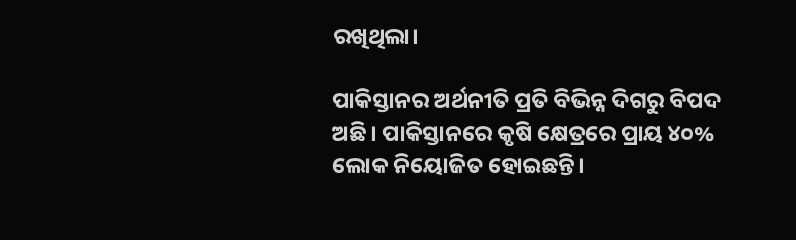ରଖିଥିଲା।

ପାକିସ୍ତାନର ଅର୍ଥନୀତି ପ୍ରତି ବିଭିନ୍ନ ଦିଗରୁ ବିପଦ ଅଛି। ପାକିସ୍ତାନରେ କୃଷି କ୍ଷେତ୍ରରେ ପ୍ରାୟ ୪୦% ଲୋକ ନିୟୋଜିତ ହୋଇଛନ୍ତି।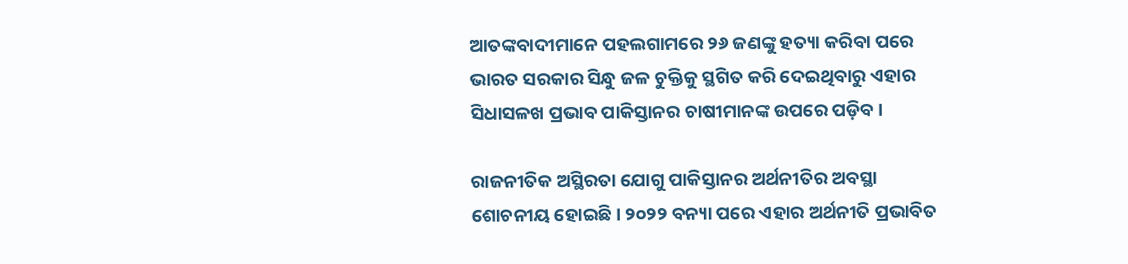ଆତଙ୍କବାଦୀମାନେ ପହଲଗାମରେ ୨୬ ଜଣଙ୍କୁ ହତ୍ୟା କରିବା ପରେ ଭାରତ ସରକାର ସିନ୍ଧୁ ଜଳ ଚୁକ୍ତିକୁ ସ୍ଥଗିତ କରି ଦେଇଥିବାରୁ ଏହାର ସିଧାସଳଖ ପ୍ରଭାବ ପାକିସ୍ତାନର ଚାଷୀମାନଙ୍କ ଉପରେ ପଡ଼ିବ।

ରାଜନୀତିକ ଅସ୍ଥିରତା ଯୋଗୁ ପାକିସ୍ତାନର ଅର୍ଥନୀତିର ଅବସ୍ଥା ଶୋଚନୀୟ ହୋଇଛି। ୨୦୨୨ ବନ୍ୟା ପରେ ଏହାର ଅର୍ଥନୀତି ପ୍ରଭାବିତ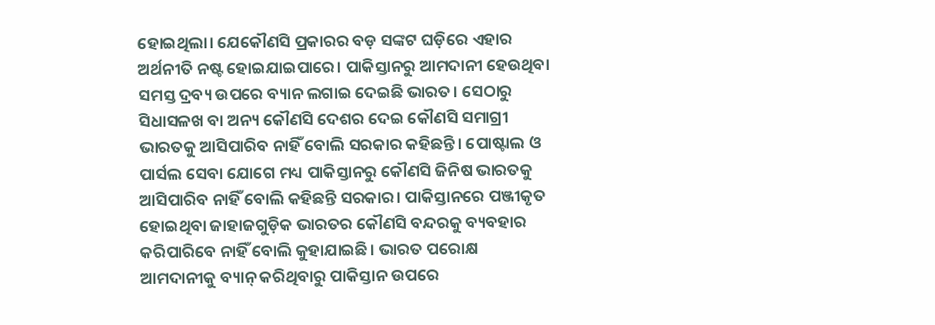ହୋଇଥିଲା। ଯେକୌଣସି ପ୍ରକାରର ବଡ଼ ସଙ୍କଟ ଘଡ଼ିରେ ଏହାର ଅର୍ଥନୀତି ନଷ୍ଟ ହୋଇଯାଇପାରେ। ପାକିସ୍ତାନରୁ ଆମଦାନୀ ହେଉଥିବା ସମସ୍ତ ଦ୍ରବ୍ୟ ଉପରେ ବ୍ୟାନ ଲଗାଇ ଦେଇଛି ଭାରତ। ସେଠାରୁ ସିଧାସଳଖ ବା ଅନ୍ୟ କୌଣସି ଦେଶର ଦେଇ କୌଣସି ସମାଗ୍ରୀ ଭାରତକୁ ଆସିପାରିବ ନାହିଁ ବୋଲି ସରକାର କହିଛନ୍ତି। ପୋଷ୍ଟାଲ ଓ ପାର୍ସଲ ସେବା ଯୋଗେ ମଧ୍ୟ ପାକିସ୍ତାନରୁ କୌଣସି ଜିନିଷ ଭାରତକୁ ଆସିପାରିବ ନାହିଁ ବୋଲି କହିଛନ୍ତି ସରକାର। ପାକିସ୍ତାନରେ ପଞ୍ଜୀକୃତ ହୋଇଥିବା ଜାହାଜଗୁଡ଼ିକ ଭାରତର କୌଣସି ବନ୍ଦରକୁ ବ୍ୟବହାର କରିପାରିବେ ନାହିଁ ବୋଲି କୁହାଯାଇଛି। ଭାରତ ପରୋକ୍ଷ ଆମଦାନୀକୁ ବ୍ୟାନ୍ କରିଥିବାରୁ ପାକିସ୍ତାନ ଉପରେ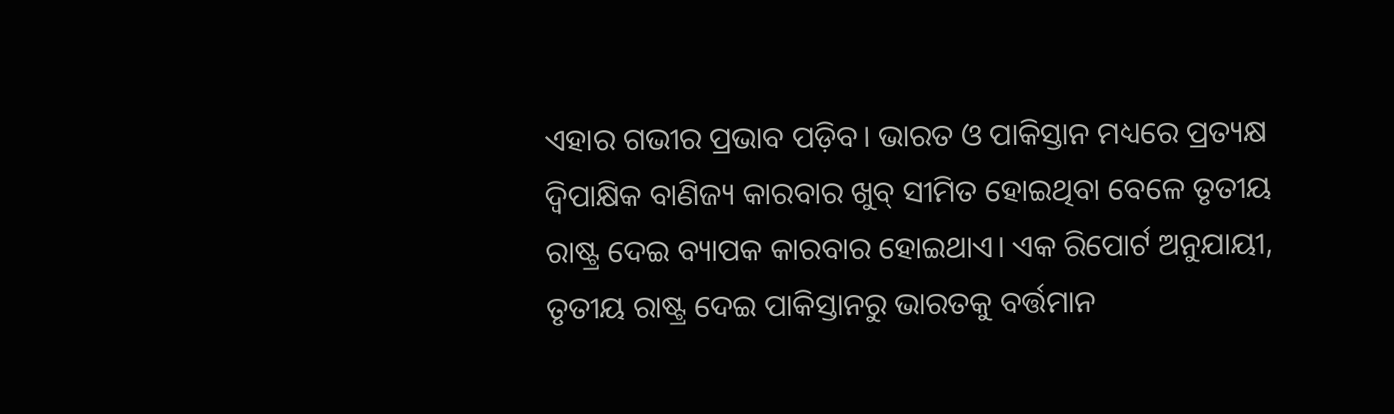ଏହାର ଗଭୀର ପ୍ରଭାବ ପଡ଼ିବ। ଭାରତ ଓ ପାକିସ୍ତାନ ମଧ୍ୟରେ ପ୍ରତ୍ୟକ୍ଷ ଦ୍ୱିପାକ୍ଷିକ ବାଣିଜ୍ୟ କାରବାର ଖୁବ୍ ସୀମିତ ହୋଇଥିବା ବେଳେ ତୃତୀୟ ରାଷ୍ଟ୍ର ଦେଇ ବ୍ୟାପକ କାରବାର ହୋଇଥାଏ। ଏକ ରିପୋର୍ଟ ଅନୁଯାୟୀ, ତୃତୀୟ ରାଷ୍ଟ୍ର ଦେଇ ପାକିସ୍ତାନରୁ ଭାରତକୁ ବର୍ତ୍ତମାନ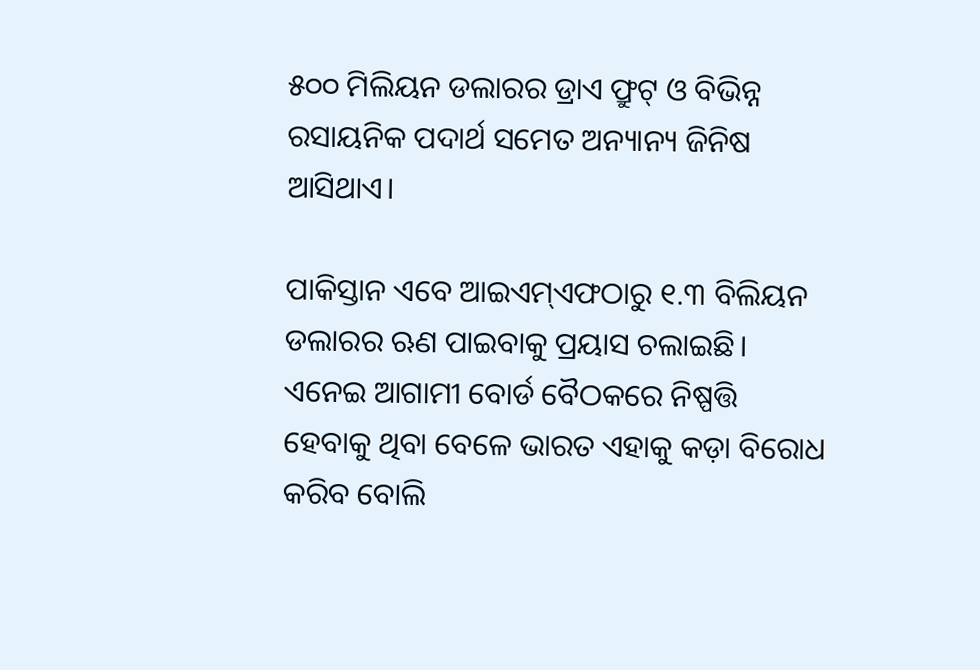୫୦୦ ମିଲିୟନ ଡଲାରର ଡ୍ରାଏ ଫ୍ରୁଟ୍‌ ଓ ବିଭିନ୍ନ ରସାୟନିକ ପଦାର୍ଥ ସମେତ ଅନ୍ୟାନ୍ୟ ଜିନିଷ ଆସିଥାଏ।

ପାକିସ୍ତାନ ଏବେ ଆଇଏମ୍‌ଏଫଠାରୁ ୧.୩ ବିଲିୟନ ଡଲାରର ଋଣ ପାଇବାକୁ ପ୍ରୟାସ ଚଲାଇଛି। ଏନେଇ ଆଗାମୀ ବୋର୍ଡ ବୈଠକରେ ନିଷ୍ପତ୍ତି ହେବାକୁ ଥିବା ବେଳେ ଭାରତ ଏହାକୁ କଡ଼ା ବିରୋଧ କରିବ ବୋଲି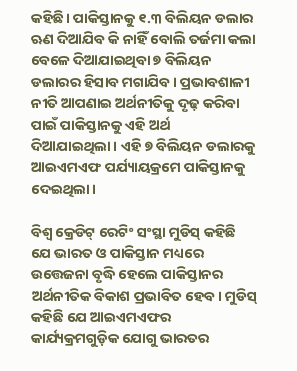କହିଛି। ପାକିସ୍ତାନକୁ ୧.୩ ବିଲିୟନ ଡଲାର ଋଣ ଦିଆଯିବ କି ନାହିଁ ବୋଲି ତର୍ଜମା କଲା ବେଳେ ଦିଆଯାଇଥିବା ୭ ବିଲିୟନ ଡଲାରର ହିସାବ ମଗାଯିବ। ପ୍ରଭାବଶାଳୀ ନୀତି ଆପଣାଇ ଅର୍ଥନୀତିକୁ ଦୃଢ଼ କରିବା ପାଇଁ ପାକିସ୍ତାନକୁ ଏହି ଅର୍ଥ ଦିଆଯାଇଥିଲା। ଏହି ୭ ବିଲିୟନ ଡଲାରକୁ ଆଇଏମଏଫ ପର୍ଯ୍ୟାୟକ୍ରମେ ପାକିସ୍ତାନକୁ ଦେଇଥିଲା।

ବିଶ୍ୱ କ୍ରେଡିଟ୍ ରେଟିଂ ସଂସ୍ଥା ମୁଡିସ୍‌ କହିଛି ଯେ ଭାରତ ଓ ପାକିସ୍ତାନ ମଧ୍ୟରେ ଉତ୍ତେଜନା ବୃଦ୍ଧି ହେଲେ ପାକିସ୍ତାନର ଅର୍ଥନୀତିକ ବିକାଶ ପ୍ରଭାବିତ ହେବ। ମୁଡିସ୍‌ କହିଛି ଯେ ଆଇଏମଏଫର କାର୍ଯ୍ୟକ୍ରମଗୁଡ଼ିକ ଯୋଗୁ ଭାରତର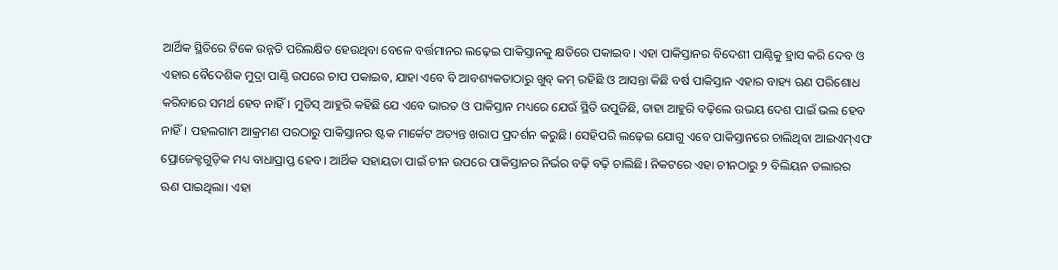ଆର୍ଥିକ ସ୍ଥିତିରେ ଟିକେ ଉନ୍ନତି ପରିଲକ୍ଷିତ ହେଉଥିବା ବେଳେ ବର୍ତ୍ତମାନର ଲଢ଼େଇ ପାକିସ୍ତାନକୁ କ୍ଷତିରେ ପକାଇବ। ଏହା ପାକିସ୍ତାନର ବିଦେଶୀ ପାଣ୍ଠିକୁ ହ୍ରାସ କରି ଦେବ ଓ ଏହାର ବୈଦେଶିକ ମୁଦ୍ରା ପାଣ୍ଠି ଉପରେ ଚାପ ପକାଇବ, ଯାହା ଏବେ ବି ଆବଶ୍ୟକତାଠାରୁ ଖୁବ୍ କମ୍ ରହିଛି ଓ ଆସନ୍ତା କିଛି ବର୍ଷ ପାକିସ୍ତାନ ଏହାର ବାହ୍ୟ ଋଣ ପରିଶୋଧ କରିବାରେ ସମର୍ଥ ହେବ ନାହିଁ। ମୁଡିସ୍‌ ଆହୁରି କହିଛି ଯେ ଏବେ ଭାରତ ଓ ପାକିସ୍ତାନ ମଧ୍ୟରେ ଯେଉଁ ସ୍ଥିତି ଉପୁଜିଛି, ତାହା ଆହୁରି ବଢ଼ିଲେ ଉଭୟ ଦେଶ ପାଇଁ ଭଲ ହେବ ନାହିଁ। ପହଲଗାମ ଆକ୍ରମଣ ପରଠାରୁ ପାକିସ୍ତାନର ଷ୍ଟକ ମାର୍କେଟ ଅତ୍ୟନ୍ତ ଖରାପ ପ୍ରଦର୍ଶନ କରୁଛି। ସେହିପରି ଲଢ଼େଇ ଯୋଗୁ ଏବେ ପାକିସ୍ତାନରେ ଚାଲିଥିବା ଆଇଏମ୍‌ଏଫ ପ୍ରୋଜେକ୍ଟଗୁଡ଼ିକ ମଧ୍ୟ ବାଧାପ୍ରାପ୍ତ ହେବ। ଆର୍ଥିକ ସହାୟତା ପାଇଁ ଚୀନ ଉପରେ ପାକିସ୍ତାନର ନିର୍ଭର ବଢ଼ି ବଢ଼ି ଚାଲିଛି। ନିକଟରେ ଏହା ଚୀନଠାରୁ ୨ ବିଲିୟନ ଡଲାରର ଋଣ ପାଇଥିଲା। ଏହା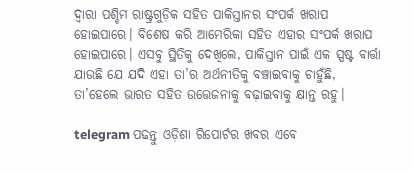ଦ୍ୱାରା ପଶ୍ଚିମ ରାଷ୍ଟ୍ରଗୁଡ଼ିକ ସହିତ ପାକିସ୍ତାନର ସଂପର୍କ ଖରାପ ହୋଇପାରେ। ବିଶେଷ କରି ଆମେରିକା ସହିତ ଏହାର ସଂପର୍କ ଖରାପ ହୋଇପାରେ। ଏସବୁ ସ୍ଥିତିକୁ ଦେଖିଲେ, ପାକିସ୍ତାନ ପାଇଁ ଏକ ସ୍ପଷ୍ଟ ବାର୍ତ୍ତା ଯାଉଛି ଯେ ଯଦି ଏହା ତା’ର ଅର୍ଥନୀତିକୁ ବଞ୍ଚାଇବାକୁ ଚାହୁଁଛି, ତା’ହେଲେ ଭାରତ ସହିତ ଉତ୍ତେଜନାକୁ ବଢ଼ାଇବାକୁ କ୍ଷାନ୍ତ ରହୁ।

telegram ପଢନ୍ତୁ ଓଡ଼ିଶା ରିପୋର୍ଟର ଖବର ଏବେ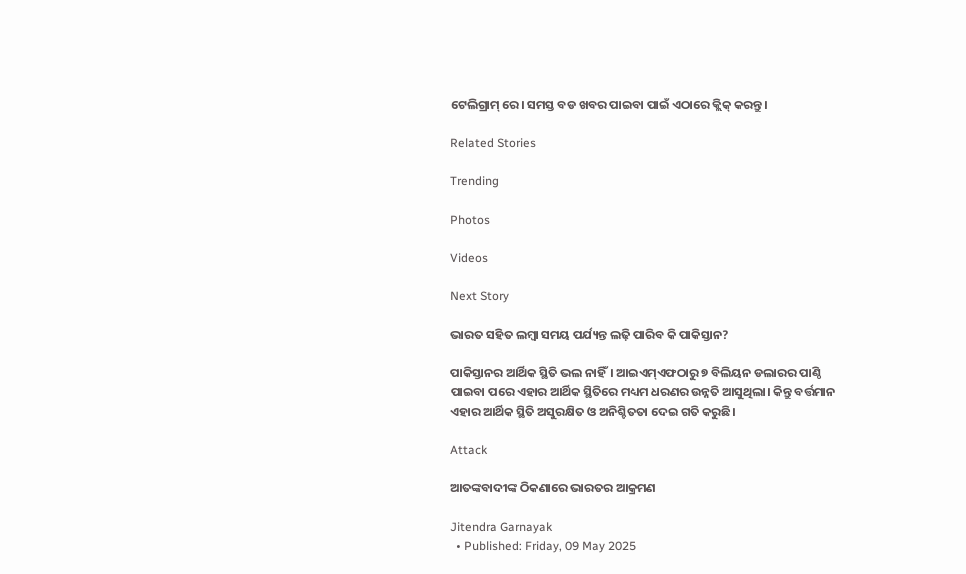ଟେଲିଗ୍ରାମ୍ ରେ। ସମସ୍ତ ବଡ ଖବର ପାଇବା ପାଇଁ ଏଠାରେ କ୍ଲିକ୍ କରନ୍ତୁ।

Related Stories

Trending

Photos

Videos

Next Story

ଭାରତ ସହିତ ଲମ୍ବା ସମୟ ପର୍ଯ୍ୟନ୍ତ ଲଢ଼ି ପାରିବ କି ପାକିସ୍ତାନ?

ପାକିସ୍ତାନର ଆର୍ଥିକ ସ୍ଥିତି ଭଲ ନାହିଁ। ଆଇଏମ୍‌ଏଫଠାରୁ ୭ ବିଲିୟନ ଡଲାରର ପାଣ୍ଠି ପାଇବା ପରେ ଏହାର ଆର୍ଥିକ ସ୍ଥିତିରେ ମଧ୍ୟମ ଧରଣର ଉନ୍ନତି ଆସୁଥିଲା। କିନ୍ତୁ ବର୍ତ୍ତମାନ ଏହାର ଆର୍ଥିକ ସ୍ଥିତି ଅସୁରକ୍ଷିତ ଓ ଅନିଶ୍ଚିତତା ଦେଇ ଗତି କରୁଛି।

Attack

ଆତଙ୍କବାଦୀଙ୍କ ଠିକଣାରେ ଭାରତର ଆକ୍ରମଣ

Jitendra Garnayak
  • Published: Friday, 09 May 2025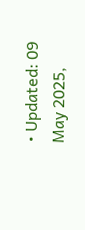• Updated: 09 May 2025,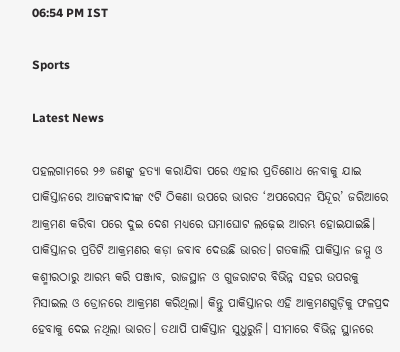06:54 PM IST

Sports

Latest News

ପହଲଗାମରେ ୨୬ ଜଣଙ୍କୁ ହତ୍ୟା କରାଯିବା ପରେ ଏହାର ପ୍ରତିଶୋଧ ନେବାକୁ ଯାଇ ପାକିସ୍ତାନରେ ଆତଙ୍କବାଦୀଙ୍କ ୯ଟି ଠିକଣା ଉପରେ ଭାରତ ‘ଅପରେସନ ସିନ୍ଦୂର’ ଜରିଆରେ ଆକ୍ରମଣ କରିବା ପରେ ଦୁଇ ଦେଶ ମଧ୍ୟରେ ଘମାଘୋଟ ଲଢ଼େଇ ଆରମ୍ଭ ହୋଇଯାଇଛି। ପାକିସ୍ତାନର ପ୍ରତିଟି ଆକ୍ରମଣର କଡ଼ା ଜବାବ ଦେଉଛି ଭାରତ। ଗତକାଲି ପାକିସ୍ତାନ ଜମ୍ମୁ ଓ କଶ୍ମୀରଠାରୁ ଆରମ୍ଭ କରି ପଞ୍ଜାବ, ରାଜସ୍ଥାନ ଓ ଗୁଜରାଟର ବିଭିନ୍ନ ସହର ଉପରକୁ ମିସାଇଲ ଓ ଡ୍ରୋନରେ ଆକ୍ରମଣ କରିଥିଲା। କିନ୍ତୁ ପାକିସ୍ତାନର ଏହି ଆକ୍ରମଣଗୁଡ଼ିକୁ ଫଳପ୍ରଦ ହେବାକୁ ଦେଇ ନଥିଲା ଭାରତ। ତଥାପି ପାକିସ୍ତାନ ସୁଧୁରୁନି। ସୀମାରେ ବିଭିନ୍ନ ସ୍ଥାନରେ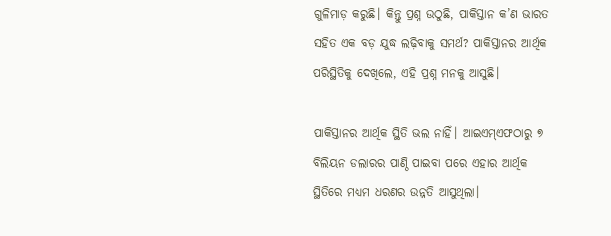ଗୁଳିମାଡ଼ କରୁଛି। କିନ୍ତୁ ପ୍ରଶ୍ନ ଉଠୁଛି, ପାକିସ୍ତାନ କ’ଣ ଭାରତ ସହିତ ଏକ ବଡ଼ ଯୁଦ୍ଧ ଲଢ଼ିବାକୁ ସମର୍ଥ? ପାକିସ୍ତାନର ଆର୍ଥିକ ପରିସ୍ଥିତିକୁ ଦେଖିଲେ, ଏହି ପ୍ରଶ୍ନ ମନକୁ ଆସୁଛି।

ପାକିସ୍ତାନର ଆର୍ଥିକ ସ୍ଥିତି ଭଲ ନାହିଁ। ଆଇଏମ୍‌ଏଫଠାରୁ ୭ ବିଲିୟନ ଡଲାରର ପାଣ୍ଠି ପାଇବା ପରେ ଏହାର ଆର୍ଥିକ ସ୍ଥିତିରେ ମଧ୍ୟମ ଧରଣର ଉନ୍ନତି ଆସୁଥିଲା।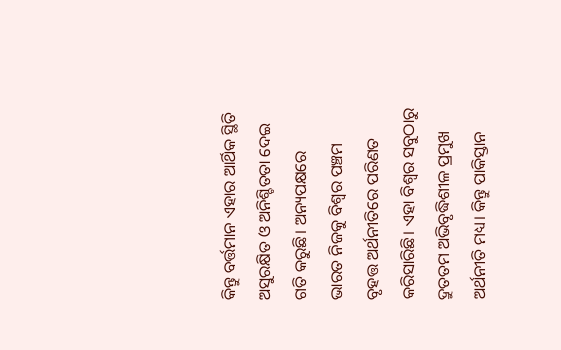କିନ୍ତୁ ବର୍ତ୍ତମାନ ଏହାର ଆର୍ଥିକ ସ୍ଥିତି ଅସୁରକ୍ଷିତ ଓ ଅନିଶ୍ଚିତତା ଦେଇ ଗତି କରୁଛି। ଅନ୍ୟପକ୍ଷରେ ଭାରତ ନିଜକୁ ବିଶ୍ୱର ପଞ୍ଚମ ବୃହତ୍ତ ଅର୍ଥନୀତିରେ ପରିଣତ କରିସାରିଛି। ଏହା ବିଶ୍ୱର ସବୁଠାରୁ ଦ୍ରୁତତମ ଅଭିବୃଦ୍ଧିଶୀଳ ପ୍ରମୁଖ ଅର୍ଥନୀତି ମଧ୍ୟ। କିନ୍ତୁ ପାକିସ୍ତାନ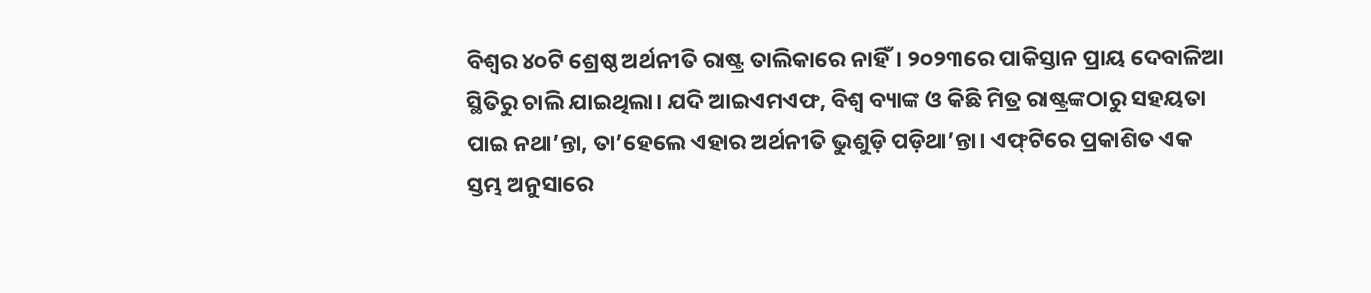ବିଶ୍ୱର ୪୦ଟି ଶ୍ରେଷ୍ଠ ଅର୍ଥନୀତି ରାଷ୍ଟ୍ର ତାଲିକାରେ ନାହିଁ। ୨୦୨୩ରେ ପାକିସ୍ତାନ ପ୍ରାୟ ଦେବାଳିଆ ସ୍ଥିତିରୁ ଚାଲି ଯାଇଥିଲା। ଯଦି ଆଇଏମଏଫ, ବିଶ୍ୱ ବ୍ୟାଙ୍କ ଓ କିଛି ମିତ୍ର ରାଷ୍ଟ୍ରଙ୍କଠାରୁ ସହୟତା ପାଇ ନଥା’ନ୍ତା, ତା’ହେଲେ ଏହାର ଅର୍ଥନୀତି ଭୁଶୁଡ଼ି ପଡ଼ିଥା’ନ୍ତା। ଏଫ୍‌ଟିରେ ପ୍ରକାଶିତ ଏକ ସ୍ତମ୍ଭ ଅନୁସାରେ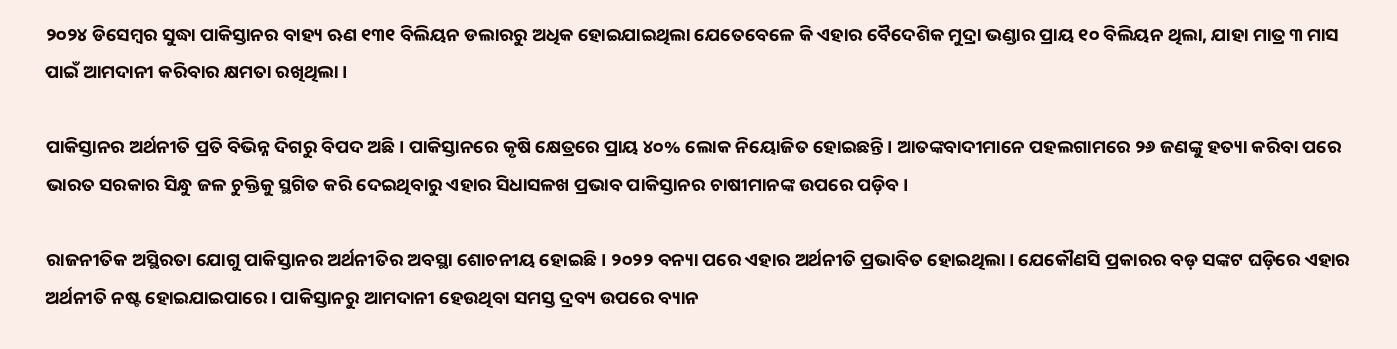୨୦୨୪ ଡିସେମ୍ବର ସୁଦ୍ଧା ପାକିସ୍ତାନର ବାହ୍ୟ ଋଣ ୧୩୧ ବିଲିୟନ ଡଲାରରୁ ଅଧିକ ହୋଇଯାଇଥିଲା ଯେତେବେଳେ କି ଏହାର ବୈଦେଶିକ ମୁଦ୍ରା ଭଣ୍ଡାର ପ୍ରାୟ ୧୦ ବିଲିୟନ ଥିଲା, ଯାହା ମାତ୍ର ୩ ମାସ ପାଇଁ ଆମଦାନୀ କରିବାର କ୍ଷମତା ରଖିଥିଲା।

ପାକିସ୍ତାନର ଅର୍ଥନୀତି ପ୍ରତି ବିଭିନ୍ନ ଦିଗରୁ ବିପଦ ଅଛି। ପାକିସ୍ତାନରେ କୃଷି କ୍ଷେତ୍ରରେ ପ୍ରାୟ ୪୦% ଲୋକ ନିୟୋଜିତ ହୋଇଛନ୍ତି। ଆତଙ୍କବାଦୀମାନେ ପହଲଗାମରେ ୨୬ ଜଣଙ୍କୁ ହତ୍ୟା କରିବା ପରେ ଭାରତ ସରକାର ସିନ୍ଧୁ ଜଳ ଚୁକ୍ତିକୁ ସ୍ଥଗିତ କରି ଦେଇଥିବାରୁ ଏହାର ସିଧାସଳଖ ପ୍ରଭାବ ପାକିସ୍ତାନର ଚାଷୀମାନଙ୍କ ଉପରେ ପଡ଼ିବ।

ରାଜନୀତିକ ଅସ୍ଥିରତା ଯୋଗୁ ପାକିସ୍ତାନର ଅର୍ଥନୀତିର ଅବସ୍ଥା ଶୋଚନୀୟ ହୋଇଛି। ୨୦୨୨ ବନ୍ୟା ପରେ ଏହାର ଅର୍ଥନୀତି ପ୍ରଭାବିତ ହୋଇଥିଲା। ଯେକୌଣସି ପ୍ରକାରର ବଡ଼ ସଙ୍କଟ ଘଡ଼ିରେ ଏହାର ଅର୍ଥନୀତି ନଷ୍ଟ ହୋଇଯାଇପାରେ। ପାକିସ୍ତାନରୁ ଆମଦାନୀ ହେଉଥିବା ସମସ୍ତ ଦ୍ରବ୍ୟ ଉପରେ ବ୍ୟାନ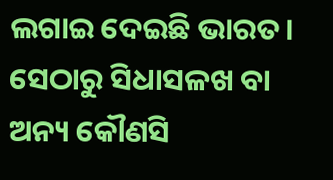ଲଗାଇ ଦେଇଛି ଭାରତ। ସେଠାରୁ ସିଧାସଳଖ ବା ଅନ୍ୟ କୌଣସି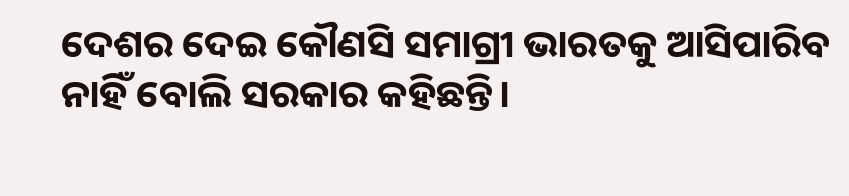ଦେଶର ଦେଇ କୌଣସି ସମାଗ୍ରୀ ଭାରତକୁ ଆସିପାରିବ ନାହିଁ ବୋଲି ସରକାର କହିଛନ୍ତି।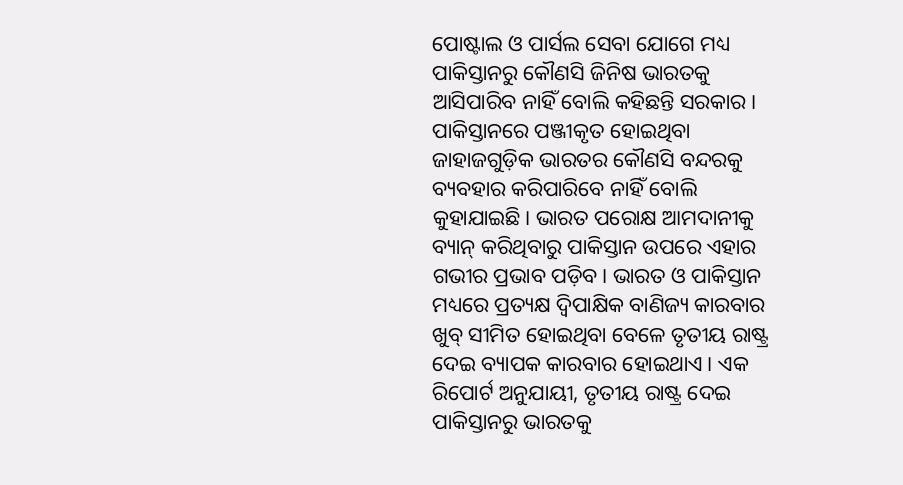ପୋଷ୍ଟାଲ ଓ ପାର୍ସଲ ସେବା ଯୋଗେ ମଧ୍ୟ ପାକିସ୍ତାନରୁ କୌଣସି ଜିନିଷ ଭାରତକୁ ଆସିପାରିବ ନାହିଁ ବୋଲି କହିଛନ୍ତି ସରକାର। ପାକିସ୍ତାନରେ ପଞ୍ଜୀକୃତ ହୋଇଥିବା ଜାହାଜଗୁଡ଼ିକ ଭାରତର କୌଣସି ବନ୍ଦରକୁ ବ୍ୟବହାର କରିପାରିବେ ନାହିଁ ବୋଲି କୁହାଯାଇଛି। ଭାରତ ପରୋକ୍ଷ ଆମଦାନୀକୁ ବ୍ୟାନ୍ କରିଥିବାରୁ ପାକିସ୍ତାନ ଉପରେ ଏହାର ଗଭୀର ପ୍ରଭାବ ପଡ଼ିବ। ଭାରତ ଓ ପାକିସ୍ତାନ ମଧ୍ୟରେ ପ୍ରତ୍ୟକ୍ଷ ଦ୍ୱିପାକ୍ଷିକ ବାଣିଜ୍ୟ କାରବାର ଖୁବ୍ ସୀମିତ ହୋଇଥିବା ବେଳେ ତୃତୀୟ ରାଷ୍ଟ୍ର ଦେଇ ବ୍ୟାପକ କାରବାର ହୋଇଥାଏ। ଏକ ରିପୋର୍ଟ ଅନୁଯାୟୀ, ତୃତୀୟ ରାଷ୍ଟ୍ର ଦେଇ ପାକିସ୍ତାନରୁ ଭାରତକୁ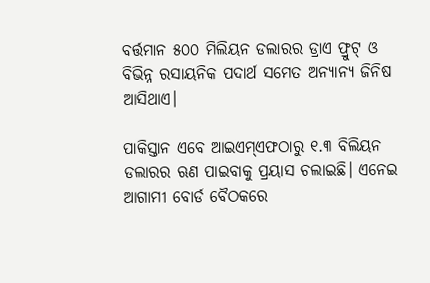ବର୍ତ୍ତମାନ ୫୦୦ ମିଲିୟନ ଡଲାରର ଡ୍ରାଏ ଫ୍ରୁଟ୍‌ ଓ ବିଭିନ୍ନ ରସାୟନିକ ପଦାର୍ଥ ସମେତ ଅନ୍ୟାନ୍ୟ ଜିନିଷ ଆସିଥାଏ।

ପାକିସ୍ତାନ ଏବେ ଆଇଏମ୍‌ଏଫଠାରୁ ୧.୩ ବିଲିୟନ ଡଲାରର ଋଣ ପାଇବାକୁ ପ୍ରୟାସ ଚଲାଇଛି। ଏନେଇ ଆଗାମୀ ବୋର୍ଡ ବୈଠକରେ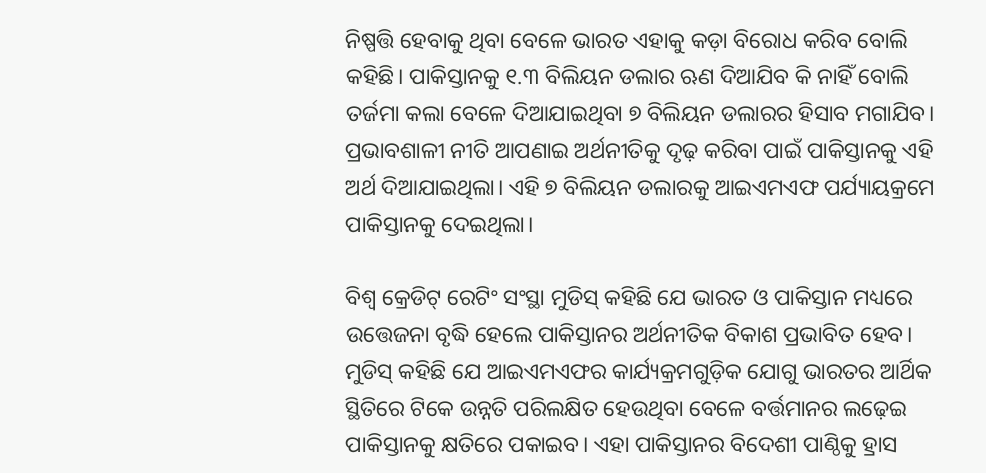ନିଷ୍ପତ୍ତି ହେବାକୁ ଥିବା ବେଳେ ଭାରତ ଏହାକୁ କଡ଼ା ବିରୋଧ କରିବ ବୋଲି କହିଛି। ପାକିସ୍ତାନକୁ ୧.୩ ବିଲିୟନ ଡଲାର ଋଣ ଦିଆଯିବ କି ନାହିଁ ବୋଲି ତର୍ଜମା କଲା ବେଳେ ଦିଆଯାଇଥିବା ୭ ବିଲିୟନ ଡଲାରର ହିସାବ ମଗାଯିବ। ପ୍ରଭାବଶାଳୀ ନୀତି ଆପଣାଇ ଅର୍ଥନୀତିକୁ ଦୃଢ଼ କରିବା ପାଇଁ ପାକିସ୍ତାନକୁ ଏହି ଅର୍ଥ ଦିଆଯାଇଥିଲା। ଏହି ୭ ବିଲିୟନ ଡଲାରକୁ ଆଇଏମଏଫ ପର୍ଯ୍ୟାୟକ୍ରମେ ପାକିସ୍ତାନକୁ ଦେଇଥିଲା।

ବିଶ୍ୱ କ୍ରେଡିଟ୍ ରେଟିଂ ସଂସ୍ଥା ମୁଡିସ୍‌ କହିଛି ଯେ ଭାରତ ଓ ପାକିସ୍ତାନ ମଧ୍ୟରେ ଉତ୍ତେଜନା ବୃଦ୍ଧି ହେଲେ ପାକିସ୍ତାନର ଅର୍ଥନୀତିକ ବିକାଶ ପ୍ରଭାବିତ ହେବ। ମୁଡିସ୍‌ କହିଛି ଯେ ଆଇଏମଏଫର କାର୍ଯ୍ୟକ୍ରମଗୁଡ଼ିକ ଯୋଗୁ ଭାରତର ଆର୍ଥିକ ସ୍ଥିତିରେ ଟିକେ ଉନ୍ନତି ପରିଲକ୍ଷିତ ହେଉଥିବା ବେଳେ ବର୍ତ୍ତମାନର ଲଢ଼େଇ ପାକିସ୍ତାନକୁ କ୍ଷତିରେ ପକାଇବ। ଏହା ପାକିସ୍ତାନର ବିଦେଶୀ ପାଣ୍ଠିକୁ ହ୍ରାସ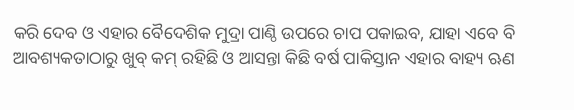କରି ଦେବ ଓ ଏହାର ବୈଦେଶିକ ମୁଦ୍ରା ପାଣ୍ଠି ଉପରେ ଚାପ ପକାଇବ, ଯାହା ଏବେ ବି ଆବଶ୍ୟକତାଠାରୁ ଖୁବ୍ କମ୍ ରହିଛି ଓ ଆସନ୍ତା କିଛି ବର୍ଷ ପାକିସ୍ତାନ ଏହାର ବାହ୍ୟ ଋଣ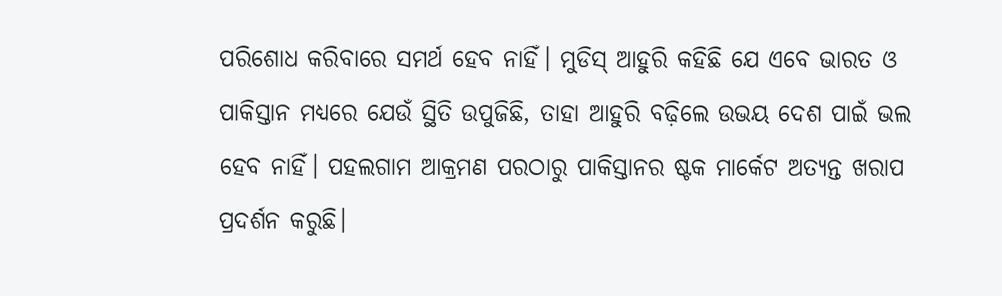ପରିଶୋଧ କରିବାରେ ସମର୍ଥ ହେବ ନାହିଁ। ମୁଡିସ୍‌ ଆହୁରି କହିଛି ଯେ ଏବେ ଭାରତ ଓ ପାକିସ୍ତାନ ମଧ୍ୟରେ ଯେଉଁ ସ୍ଥିତି ଉପୁଜିଛି, ତାହା ଆହୁରି ବଢ଼ିଲେ ଉଭୟ ଦେଶ ପାଇଁ ଭଲ ହେବ ନାହିଁ। ପହଲଗାମ ଆକ୍ରମଣ ପରଠାରୁ ପାକିସ୍ତାନର ଷ୍ଟକ ମାର୍କେଟ ଅତ୍ୟନ୍ତ ଖରାପ ପ୍ରଦର୍ଶନ କରୁଛି।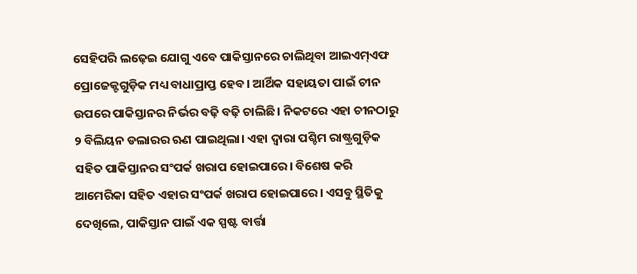ସେହିପରି ଲଢ଼େଇ ଯୋଗୁ ଏବେ ପାକିସ୍ତାନରେ ଚାଲିଥିବା ଆଇଏମ୍‌ଏଫ ପ୍ରୋଜେକ୍ଟଗୁଡ଼ିକ ମଧ୍ୟ ବାଧାପ୍ରାପ୍ତ ହେବ। ଆର୍ଥିକ ସହାୟତା ପାଇଁ ଚୀନ ଉପରେ ପାକିସ୍ତାନର ନିର୍ଭର ବଢ଼ି ବଢ଼ି ଚାଲିଛି। ନିକଟରେ ଏହା ଚୀନଠାରୁ ୨ ବିଲିୟନ ଡଲାରର ଋଣ ପାଇଥିଲା। ଏହା ଦ୍ୱାରା ପଶ୍ଚିମ ରାଷ୍ଟ୍ରଗୁଡ଼ିକ ସହିତ ପାକିସ୍ତାନର ସଂପର୍କ ଖରାପ ହୋଇପାରେ। ବିଶେଷ କରି ଆମେରିକା ସହିତ ଏହାର ସଂପର୍କ ଖରାପ ହୋଇପାରେ। ଏସବୁ ସ୍ଥିତିକୁ ଦେଖିଲେ, ପାକିସ୍ତାନ ପାଇଁ ଏକ ସ୍ପଷ୍ଟ ବାର୍ତ୍ତା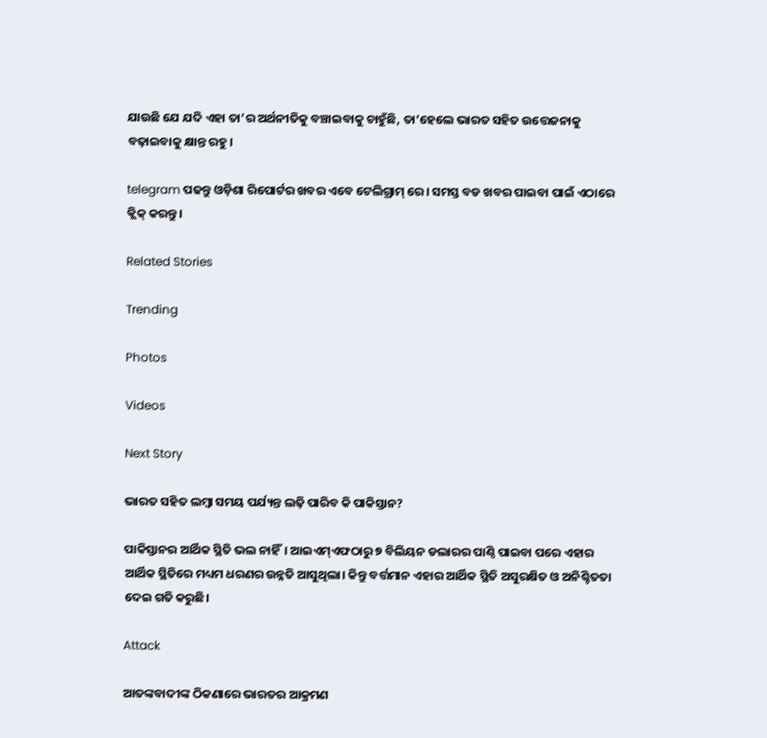ଯାଉଛି ଯେ ଯଦି ଏହା ତା’ର ଅର୍ଥନୀତିକୁ ବଞ୍ଚାଇବାକୁ ଚାହୁଁଛି, ତା’ହେଲେ ଭାରତ ସହିତ ଉତ୍ତେଜନାକୁ ବଢ଼ାଇବାକୁ କ୍ଷାନ୍ତ ରହୁ।

telegram ପଢନ୍ତୁ ଓଡ଼ିଶା ରିପୋର୍ଟର ଖବର ଏବେ ଟେଲିଗ୍ରାମ୍ ରେ। ସମସ୍ତ ବଡ ଖବର ପାଇବା ପାଇଁ ଏଠାରେ କ୍ଲିକ୍ କରନ୍ତୁ।

Related Stories

Trending

Photos

Videos

Next Story

ଭାରତ ସହିତ ଲମ୍ବା ସମୟ ପର୍ଯ୍ୟନ୍ତ ଲଢ଼ି ପାରିବ କି ପାକିସ୍ତାନ?

ପାକିସ୍ତାନର ଆର୍ଥିକ ସ୍ଥିତି ଭଲ ନାହିଁ। ଆଇଏମ୍‌ଏଫଠାରୁ ୭ ବିଲିୟନ ଡଲାରର ପାଣ୍ଠି ପାଇବା ପରେ ଏହାର ଆର୍ଥିକ ସ୍ଥିତିରେ ମଧ୍ୟମ ଧରଣର ଉନ୍ନତି ଆସୁଥିଲା। କିନ୍ତୁ ବର୍ତ୍ତମାନ ଏହାର ଆର୍ଥିକ ସ୍ଥିତି ଅସୁରକ୍ଷିତ ଓ ଅନିଶ୍ଚିତତା ଦେଇ ଗତି କରୁଛି।

Attack

ଆତଙ୍କବାଦୀଙ୍କ ଠିକଣାରେ ଭାରତର ଆକ୍ରମଣ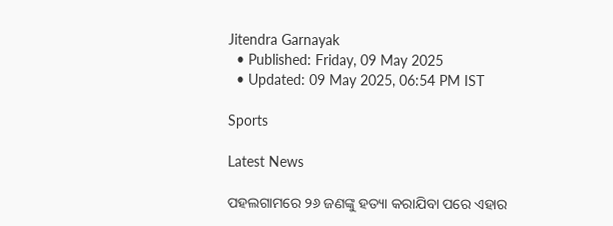Jitendra Garnayak
  • Published: Friday, 09 May 2025
  • Updated: 09 May 2025, 06:54 PM IST

Sports

Latest News

ପହଲଗାମରେ ୨୬ ଜଣଙ୍କୁ ହତ୍ୟା କରାଯିବା ପରେ ଏହାର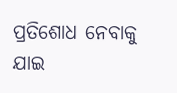ପ୍ରତିଶୋଧ ନେବାକୁ ଯାଇ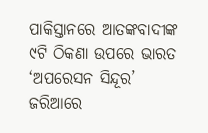ପାକିସ୍ତାନରେ ଆତଙ୍କବାଦୀଙ୍କ ୯ଟି ଠିକଣା ଉପରେ ଭାରତ ‘ଅପରେସନ ସିନ୍ଦୂର’ ଜରିଆରେ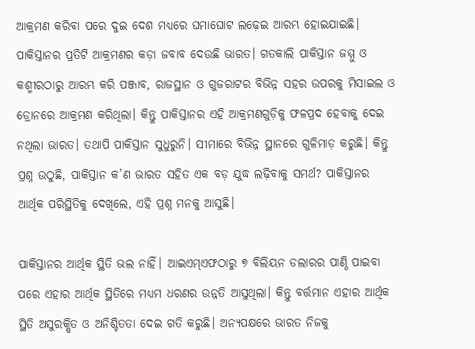ଆକ୍ରମଣ କରିବା ପରେ ଦୁଇ ଦେଶ ମଧ୍ୟରେ ଘମାଘୋଟ ଲଢ଼େଇ ଆରମ୍ଭ ହୋଇଯାଇଛି। ପାକିସ୍ତାନର ପ୍ରତିଟି ଆକ୍ରମଣର କଡ଼ା ଜବାବ ଦେଉଛି ଭାରତ। ଗତକାଲି ପାକିସ୍ତାନ ଜମ୍ମୁ ଓ କଶ୍ମୀରଠାରୁ ଆରମ୍ଭ କରି ପଞ୍ଜାବ, ରାଜସ୍ଥାନ ଓ ଗୁଜରାଟର ବିଭିନ୍ନ ସହର ଉପରକୁ ମିସାଇଲ ଓ ଡ୍ରୋନରେ ଆକ୍ରମଣ କରିଥିଲା। କିନ୍ତୁ ପାକିସ୍ତାନର ଏହି ଆକ୍ରମଣଗୁଡ଼ିକୁ ଫଳପ୍ରଦ ହେବାକୁ ଦେଇ ନଥିଲା ଭାରତ। ତଥାପି ପାକିସ୍ତାନ ସୁଧୁରୁନି। ସୀମାରେ ବିଭିନ୍ନ ସ୍ଥାନରେ ଗୁଳିମାଡ଼ କରୁଛି। କିନ୍ତୁ ପ୍ରଶ୍ନ ଉଠୁଛି, ପାକିସ୍ତାନ କ’ଣ ଭାରତ ସହିତ ଏକ ବଡ଼ ଯୁଦ୍ଧ ଲଢ଼ିବାକୁ ସମର୍ଥ? ପାକିସ୍ତାନର ଆର୍ଥିକ ପରିସ୍ଥିତିକୁ ଦେଖିଲେ, ଏହି ପ୍ରଶ୍ନ ମନକୁ ଆସୁଛି।

ପାକିସ୍ତାନର ଆର୍ଥିକ ସ୍ଥିତି ଭଲ ନାହିଁ। ଆଇଏମ୍‌ଏଫଠାରୁ ୭ ବିଲିୟନ ଡଲାରର ପାଣ୍ଠି ପାଇବା ପରେ ଏହାର ଆର୍ଥିକ ସ୍ଥିତିରେ ମଧ୍ୟମ ଧରଣର ଉନ୍ନତି ଆସୁଥିଲା। କିନ୍ତୁ ବର୍ତ୍ତମାନ ଏହାର ଆର୍ଥିକ ସ୍ଥିତି ଅସୁରକ୍ଷିତ ଓ ଅନିଶ୍ଚିତତା ଦେଇ ଗତି କରୁଛି। ଅନ୍ୟପକ୍ଷରେ ଭାରତ ନିଜକୁ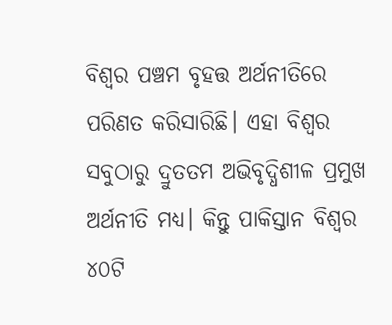ବିଶ୍ୱର ପଞ୍ଚମ ବୃହତ୍ତ ଅର୍ଥନୀତିରେ ପରିଣତ କରିସାରିଛି। ଏହା ବିଶ୍ୱର ସବୁଠାରୁ ଦ୍ରୁତତମ ଅଭିବୃଦ୍ଧିଶୀଳ ପ୍ରମୁଖ ଅର୍ଥନୀତି ମଧ୍ୟ। କିନ୍ତୁ ପାକିସ୍ତାନ ବିଶ୍ୱର ୪୦ଟି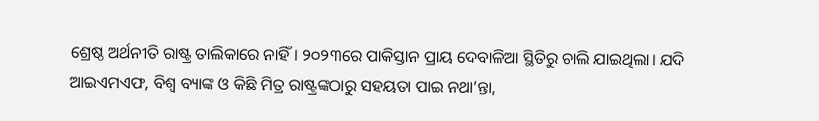ଶ୍ରେଷ୍ଠ ଅର୍ଥନୀତି ରାଷ୍ଟ୍ର ତାଲିକାରେ ନାହିଁ। ୨୦୨୩ରେ ପାକିସ୍ତାନ ପ୍ରାୟ ଦେବାଳିଆ ସ୍ଥିତିରୁ ଚାଲି ଯାଇଥିଲା। ଯଦି ଆଇଏମଏଫ, ବିଶ୍ୱ ବ୍ୟାଙ୍କ ଓ କିଛି ମିତ୍ର ରାଷ୍ଟ୍ରଙ୍କଠାରୁ ସହୟତା ପାଇ ନଥା’ନ୍ତା,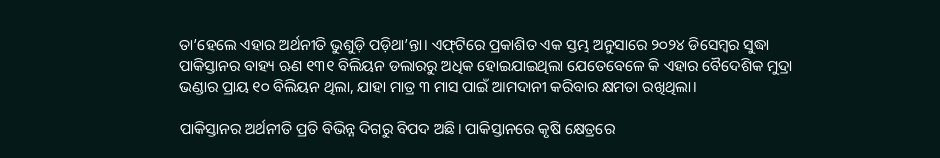ତା’ହେଲେ ଏହାର ଅର୍ଥନୀତି ଭୁଶୁଡ଼ି ପଡ଼ିଥା’ନ୍ତା। ଏଫ୍‌ଟିରେ ପ୍ରକାଶିତ ଏକ ସ୍ତମ୍ଭ ଅନୁସାରେ ୨୦୨୪ ଡିସେମ୍ବର ସୁଦ୍ଧା ପାକିସ୍ତାନର ବାହ୍ୟ ଋଣ ୧୩୧ ବିଲିୟନ ଡଲାରରୁ ଅଧିକ ହୋଇଯାଇଥିଲା ଯେତେବେଳେ କି ଏହାର ବୈଦେଶିକ ମୁଦ୍ରା ଭଣ୍ଡାର ପ୍ରାୟ ୧୦ ବିଲିୟନ ଥିଲା, ଯାହା ମାତ୍ର ୩ ମାସ ପାଇଁ ଆମଦାନୀ କରିବାର କ୍ଷମତା ରଖିଥିଲା।

ପାକିସ୍ତାନର ଅର୍ଥନୀତି ପ୍ରତି ବିଭିନ୍ନ ଦିଗରୁ ବିପଦ ଅଛି। ପାକିସ୍ତାନରେ କୃଷି କ୍ଷେତ୍ରରେ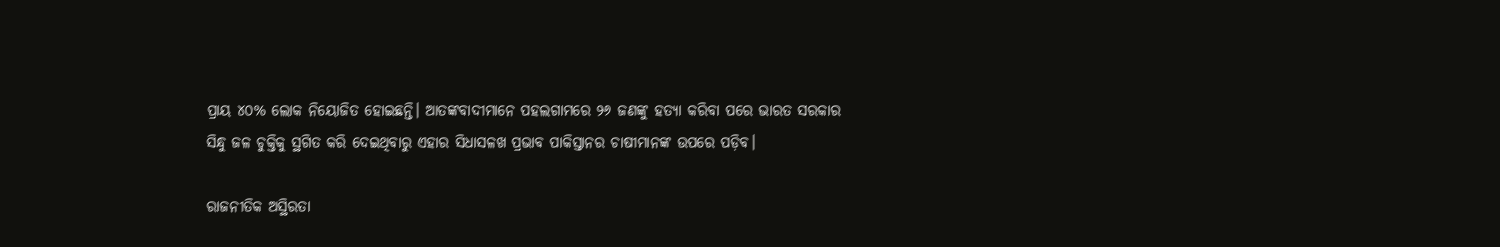ପ୍ରାୟ ୪୦% ଲୋକ ନିୟୋଜିତ ହୋଇଛନ୍ତି। ଆତଙ୍କବାଦୀମାନେ ପହଲଗାମରେ ୨୬ ଜଣଙ୍କୁ ହତ୍ୟା କରିବା ପରେ ଭାରତ ସରକାର ସିନ୍ଧୁ ଜଳ ଚୁକ୍ତିକୁ ସ୍ଥଗିତ କରି ଦେଇଥିବାରୁ ଏହାର ସିଧାସଳଖ ପ୍ରଭାବ ପାକିସ୍ତାନର ଚାଷୀମାନଙ୍କ ଉପରେ ପଡ଼ିବ।

ରାଜନୀତିକ ଅସ୍ଥିରତା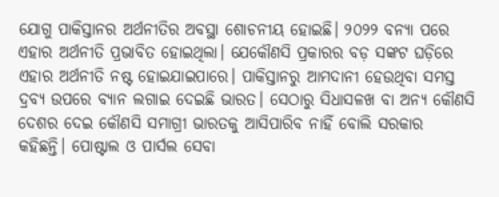ଯୋଗୁ ପାକିସ୍ତାନର ଅର୍ଥନୀତିର ଅବସ୍ଥା ଶୋଚନୀୟ ହୋଇଛି। ୨୦୨୨ ବନ୍ୟା ପରେ ଏହାର ଅର୍ଥନୀତି ପ୍ରଭାବିତ ହୋଇଥିଲା। ଯେକୌଣସି ପ୍ରକାରର ବଡ଼ ସଙ୍କଟ ଘଡ଼ିରେ ଏହାର ଅର୍ଥନୀତି ନଷ୍ଟ ହୋଇଯାଇପାରେ। ପାକିସ୍ତାନରୁ ଆମଦାନୀ ହେଉଥିବା ସମସ୍ତ ଦ୍ରବ୍ୟ ଉପରେ ବ୍ୟାନ ଲଗାଇ ଦେଇଛି ଭାରତ। ସେଠାରୁ ସିଧାସଳଖ ବା ଅନ୍ୟ କୌଣସି ଦେଶର ଦେଇ କୌଣସି ସମାଗ୍ରୀ ଭାରତକୁ ଆସିପାରିବ ନାହିଁ ବୋଲି ସରକାର କହିଛନ୍ତି। ପୋଷ୍ଟାଲ ଓ ପାର୍ସଲ ସେବା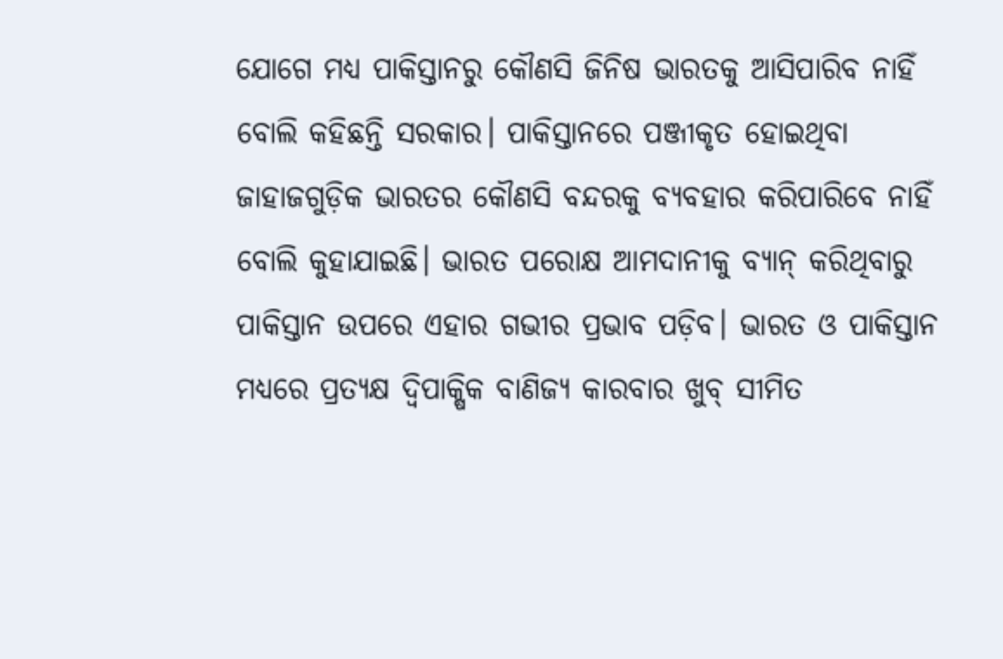ଯୋଗେ ମଧ୍ୟ ପାକିସ୍ତାନରୁ କୌଣସି ଜିନିଷ ଭାରତକୁ ଆସିପାରିବ ନାହିଁ ବୋଲି କହିଛନ୍ତି ସରକାର। ପାକିସ୍ତାନରେ ପଞ୍ଜୀକୃତ ହୋଇଥିବା ଜାହାଜଗୁଡ଼ିକ ଭାରତର କୌଣସି ବନ୍ଦରକୁ ବ୍ୟବହାର କରିପାରିବେ ନାହିଁ ବୋଲି କୁହାଯାଇଛି। ଭାରତ ପରୋକ୍ଷ ଆମଦାନୀକୁ ବ୍ୟାନ୍ କରିଥିବାରୁ ପାକିସ୍ତାନ ଉପରେ ଏହାର ଗଭୀର ପ୍ରଭାବ ପଡ଼ିବ। ଭାରତ ଓ ପାକିସ୍ତାନ ମଧ୍ୟରେ ପ୍ରତ୍ୟକ୍ଷ ଦ୍ୱିପାକ୍ଷିକ ବାଣିଜ୍ୟ କାରବାର ଖୁବ୍ ସୀମିତ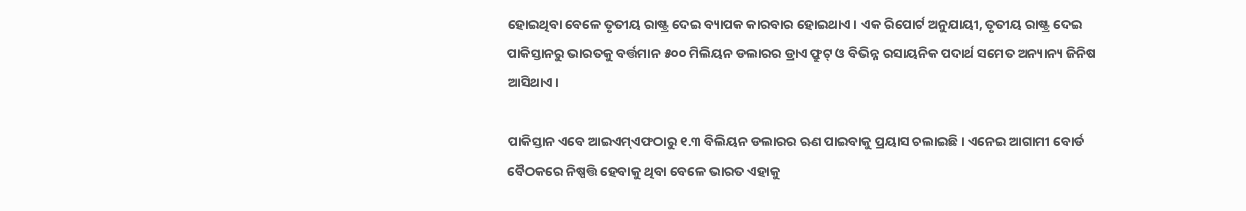ହୋଇଥିବା ବେଳେ ତୃତୀୟ ରାଷ୍ଟ୍ର ଦେଇ ବ୍ୟାପକ କାରବାର ହୋଇଥାଏ। ଏକ ରିପୋର୍ଟ ଅନୁଯାୟୀ, ତୃତୀୟ ରାଷ୍ଟ୍ର ଦେଇ ପାକିସ୍ତାନରୁ ଭାରତକୁ ବର୍ତ୍ତମାନ ୫୦୦ ମିଲିୟନ ଡଲାରର ଡ୍ରାଏ ଫ୍ରୁଟ୍‌ ଓ ବିଭିନ୍ନ ରସାୟନିକ ପଦାର୍ଥ ସମେତ ଅନ୍ୟାନ୍ୟ ଜିନିଷ ଆସିଥାଏ।

ପାକିସ୍ତାନ ଏବେ ଆଇଏମ୍‌ଏଫଠାରୁ ୧.୩ ବିଲିୟନ ଡଲାରର ଋଣ ପାଇବାକୁ ପ୍ରୟାସ ଚଲାଇଛି। ଏନେଇ ଆଗାମୀ ବୋର୍ଡ ବୈଠକରେ ନିଷ୍ପତ୍ତି ହେବାକୁ ଥିବା ବେଳେ ଭାରତ ଏହାକୁ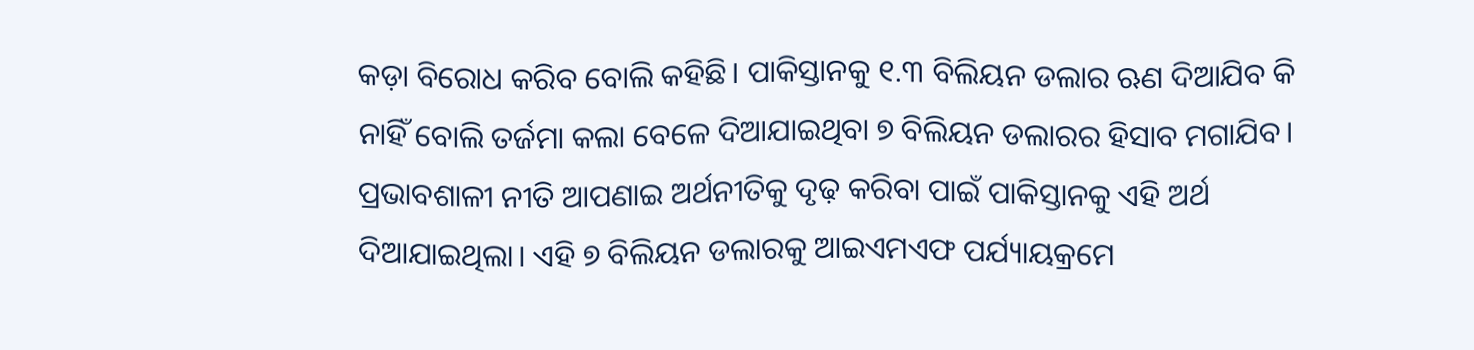କଡ଼ା ବିରୋଧ କରିବ ବୋଲି କହିଛି। ପାକିସ୍ତାନକୁ ୧.୩ ବିଲିୟନ ଡଲାର ଋଣ ଦିଆଯିବ କି ନାହିଁ ବୋଲି ତର୍ଜମା କଲା ବେଳେ ଦିଆଯାଇଥିବା ୭ ବିଲିୟନ ଡଲାରର ହିସାବ ମଗାଯିବ। ପ୍ରଭାବଶାଳୀ ନୀତି ଆପଣାଇ ଅର୍ଥନୀତିକୁ ଦୃଢ଼ କରିବା ପାଇଁ ପାକିସ୍ତାନକୁ ଏହି ଅର୍ଥ ଦିଆଯାଇଥିଲା। ଏହି ୭ ବିଲିୟନ ଡଲାରକୁ ଆଇଏମଏଫ ପର୍ଯ୍ୟାୟକ୍ରମେ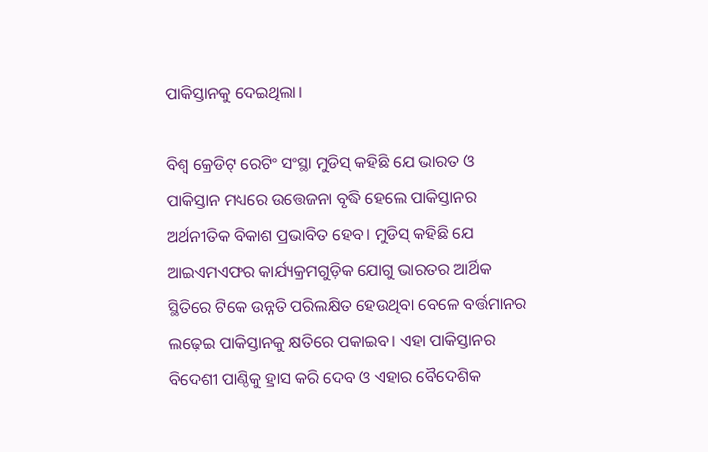ପାକିସ୍ତାନକୁ ଦେଇଥିଲା।

ବିଶ୍ୱ କ୍ରେଡିଟ୍ ରେଟିଂ ସଂସ୍ଥା ମୁଡିସ୍‌ କହିଛି ଯେ ଭାରତ ଓ ପାକିସ୍ତାନ ମଧ୍ୟରେ ଉତ୍ତେଜନା ବୃଦ୍ଧି ହେଲେ ପାକିସ୍ତାନର ଅର୍ଥନୀତିକ ବିକାଶ ପ୍ରଭାବିତ ହେବ। ମୁଡିସ୍‌ କହିଛି ଯେ ଆଇଏମଏଫର କାର୍ଯ୍ୟକ୍ରମଗୁଡ଼ିକ ଯୋଗୁ ଭାରତର ଆର୍ଥିକ ସ୍ଥିତିରେ ଟିକେ ଉନ୍ନତି ପରିଲକ୍ଷିତ ହେଉଥିବା ବେଳେ ବର୍ତ୍ତମାନର ଲଢ଼େଇ ପାକିସ୍ତାନକୁ କ୍ଷତିରେ ପକାଇବ। ଏହା ପାକିସ୍ତାନର ବିଦେଶୀ ପାଣ୍ଠିକୁ ହ୍ରାସ କରି ଦେବ ଓ ଏହାର ବୈଦେଶିକ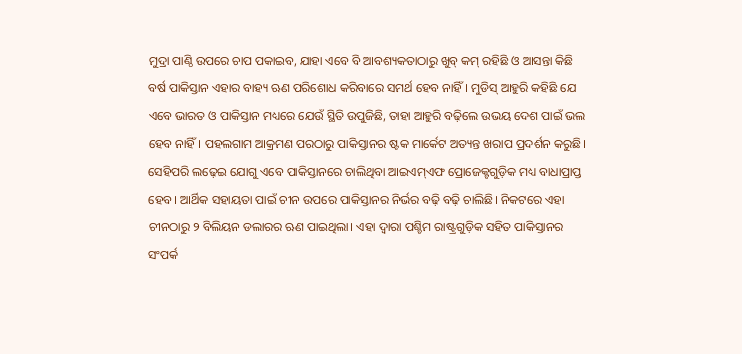ମୁଦ୍ରା ପାଣ୍ଠି ଉପରେ ଚାପ ପକାଇବ, ଯାହା ଏବେ ବି ଆବଶ୍ୟକତାଠାରୁ ଖୁବ୍ କମ୍ ରହିଛି ଓ ଆସନ୍ତା କିଛି ବର୍ଷ ପାକିସ୍ତାନ ଏହାର ବାହ୍ୟ ଋଣ ପରିଶୋଧ କରିବାରେ ସମର୍ଥ ହେବ ନାହିଁ। ମୁଡିସ୍‌ ଆହୁରି କହିଛି ଯେ ଏବେ ଭାରତ ଓ ପାକିସ୍ତାନ ମଧ୍ୟରେ ଯେଉଁ ସ୍ଥିତି ଉପୁଜିଛି, ତାହା ଆହୁରି ବଢ଼ିଲେ ଉଭୟ ଦେଶ ପାଇଁ ଭଲ ହେବ ନାହିଁ। ପହଲଗାମ ଆକ୍ରମଣ ପରଠାରୁ ପାକିସ୍ତାନର ଷ୍ଟକ ମାର୍କେଟ ଅତ୍ୟନ୍ତ ଖରାପ ପ୍ରଦର୍ଶନ କରୁଛି। ସେହିପରି ଲଢ଼େଇ ଯୋଗୁ ଏବେ ପାକିସ୍ତାନରେ ଚାଲିଥିବା ଆଇଏମ୍‌ଏଫ ପ୍ରୋଜେକ୍ଟଗୁଡ଼ିକ ମଧ୍ୟ ବାଧାପ୍ରାପ୍ତ ହେବ। ଆର୍ଥିକ ସହାୟତା ପାଇଁ ଚୀନ ଉପରେ ପାକିସ୍ତାନର ନିର୍ଭର ବଢ଼ି ବଢ଼ି ଚାଲିଛି। ନିକଟରେ ଏହା ଚୀନଠାରୁ ୨ ବିଲିୟନ ଡଲାରର ଋଣ ପାଇଥିଲା। ଏହା ଦ୍ୱାରା ପଶ୍ଚିମ ରାଷ୍ଟ୍ରଗୁଡ଼ିକ ସହିତ ପାକିସ୍ତାନର ସଂପର୍କ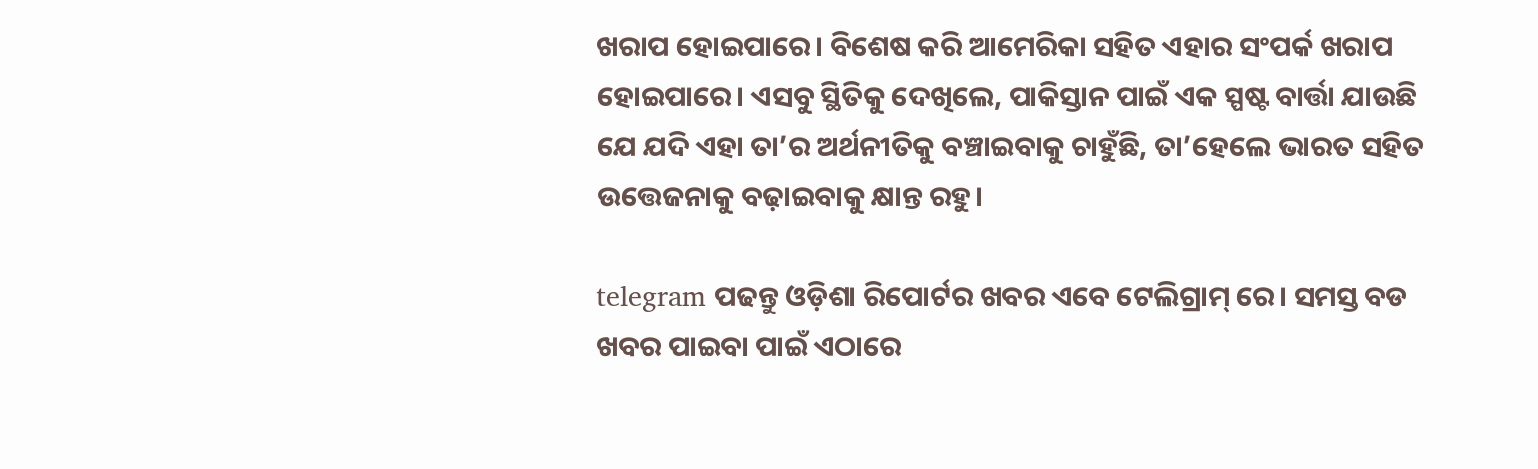ଖରାପ ହୋଇପାରେ। ବିଶେଷ କରି ଆମେରିକା ସହିତ ଏହାର ସଂପର୍କ ଖରାପ ହୋଇପାରେ। ଏସବୁ ସ୍ଥିତିକୁ ଦେଖିଲେ, ପାକିସ୍ତାନ ପାଇଁ ଏକ ସ୍ପଷ୍ଟ ବାର୍ତ୍ତା ଯାଉଛି ଯେ ଯଦି ଏହା ତା’ର ଅର୍ଥନୀତିକୁ ବଞ୍ଚାଇବାକୁ ଚାହୁଁଛି, ତା’ହେଲେ ଭାରତ ସହିତ ଉତ୍ତେଜନାକୁ ବଢ଼ାଇବାକୁ କ୍ଷାନ୍ତ ରହୁ।

telegram ପଢନ୍ତୁ ଓଡ଼ିଶା ରିପୋର୍ଟର ଖବର ଏବେ ଟେଲିଗ୍ରାମ୍ ରେ। ସମସ୍ତ ବଡ ଖବର ପାଇବା ପାଇଁ ଏଠାରେ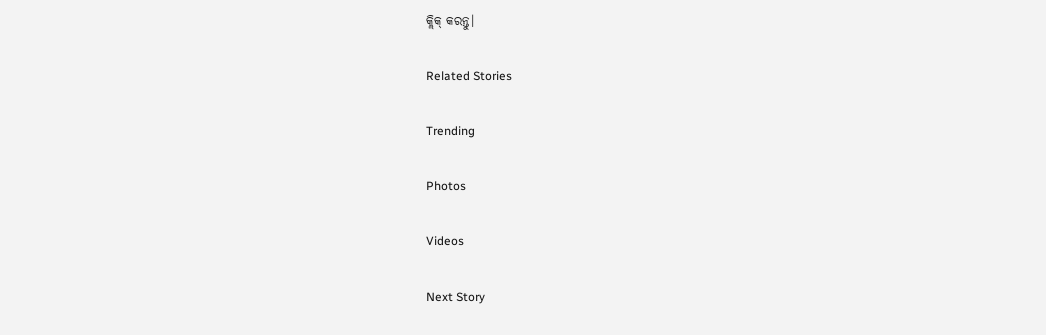କ୍ଲିକ୍ କରନ୍ତୁ।

Related Stories

Trending

Photos

Videos

Next Story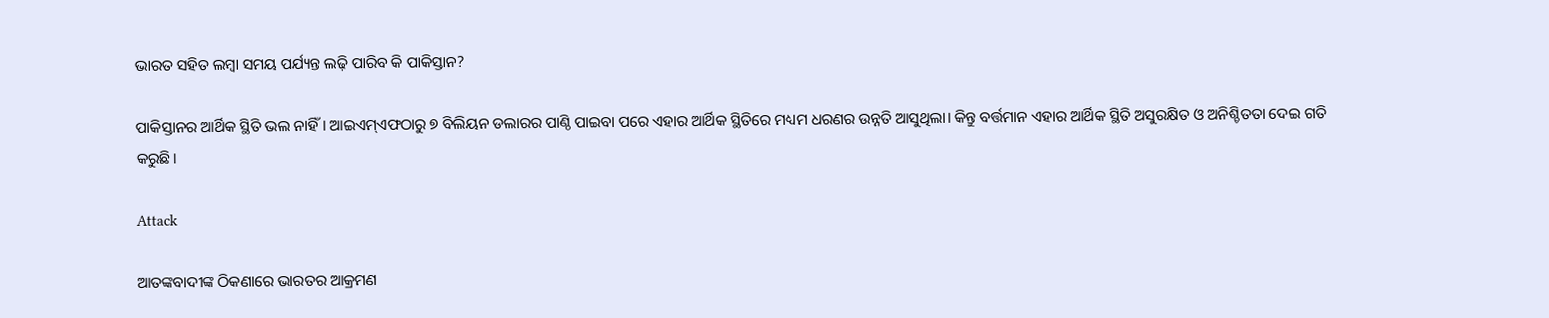ଭାରତ ସହିତ ଲମ୍ବା ସମୟ ପର୍ଯ୍ୟନ୍ତ ଲଢ଼ି ପାରିବ କି ପାକିସ୍ତାନ?

ପାକିସ୍ତାନର ଆର୍ଥିକ ସ୍ଥିତି ଭଲ ନାହିଁ। ଆଇଏମ୍‌ଏଫଠାରୁ ୭ ବିଲିୟନ ଡଲାରର ପାଣ୍ଠି ପାଇବା ପରେ ଏହାର ଆର୍ଥିକ ସ୍ଥିତିରେ ମଧ୍ୟମ ଧରଣର ଉନ୍ନତି ଆସୁଥିଲା। କିନ୍ତୁ ବର୍ତ୍ତମାନ ଏହାର ଆର୍ଥିକ ସ୍ଥିତି ଅସୁରକ୍ଷିତ ଓ ଅନିଶ୍ଚିତତା ଦେଇ ଗତି କରୁଛି।

Attack

ଆତଙ୍କବାଦୀଙ୍କ ଠିକଣାରେ ଭାରତର ଆକ୍ରମଣ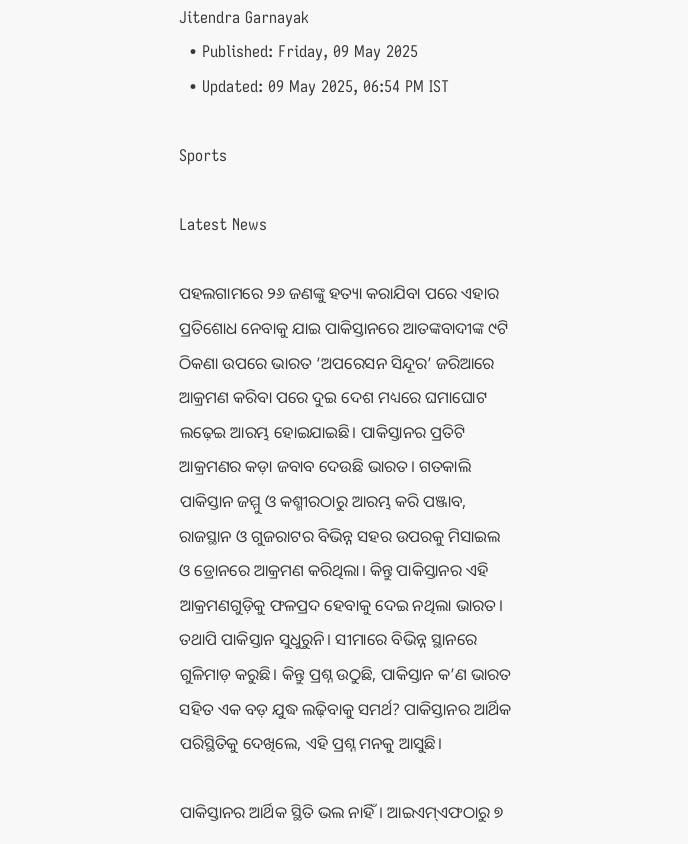Jitendra Garnayak
  • Published: Friday, 09 May 2025
  • Updated: 09 May 2025, 06:54 PM IST

Sports

Latest News

ପହଲଗାମରେ ୨୬ ଜଣଙ୍କୁ ହତ୍ୟା କରାଯିବା ପରେ ଏହାର ପ୍ରତିଶୋଧ ନେବାକୁ ଯାଇ ପାକିସ୍ତାନରେ ଆତଙ୍କବାଦୀଙ୍କ ୯ଟି ଠିକଣା ଉପରେ ଭାରତ ‘ଅପରେସନ ସିନ୍ଦୂର’ ଜରିଆରେ ଆକ୍ରମଣ କରିବା ପରେ ଦୁଇ ଦେଶ ମଧ୍ୟରେ ଘମାଘୋଟ ଲଢ଼େଇ ଆରମ୍ଭ ହୋଇଯାଇଛି। ପାକିସ୍ତାନର ପ୍ରତିଟି ଆକ୍ରମଣର କଡ଼ା ଜବାବ ଦେଉଛି ଭାରତ। ଗତକାଲି ପାକିସ୍ତାନ ଜମ୍ମୁ ଓ କଶ୍ମୀରଠାରୁ ଆରମ୍ଭ କରି ପଞ୍ଜାବ, ରାଜସ୍ଥାନ ଓ ଗୁଜରାଟର ବିଭିନ୍ନ ସହର ଉପରକୁ ମିସାଇଲ ଓ ଡ୍ରୋନରେ ଆକ୍ରମଣ କରିଥିଲା। କିନ୍ତୁ ପାକିସ୍ତାନର ଏହି ଆକ୍ରମଣଗୁଡ଼ିକୁ ଫଳପ୍ରଦ ହେବାକୁ ଦେଇ ନଥିଲା ଭାରତ। ତଥାପି ପାକିସ୍ତାନ ସୁଧୁରୁନି। ସୀମାରେ ବିଭିନ୍ନ ସ୍ଥାନରେ ଗୁଳିମାଡ଼ କରୁଛି। କିନ୍ତୁ ପ୍ରଶ୍ନ ଉଠୁଛି, ପାକିସ୍ତାନ କ’ଣ ଭାରତ ସହିତ ଏକ ବଡ଼ ଯୁଦ୍ଧ ଲଢ଼ିବାକୁ ସମର୍ଥ? ପାକିସ୍ତାନର ଆର୍ଥିକ ପରିସ୍ଥିତିକୁ ଦେଖିଲେ, ଏହି ପ୍ରଶ୍ନ ମନକୁ ଆସୁଛି।

ପାକିସ୍ତାନର ଆର୍ଥିକ ସ୍ଥିତି ଭଲ ନାହିଁ। ଆଇଏମ୍‌ଏଫଠାରୁ ୭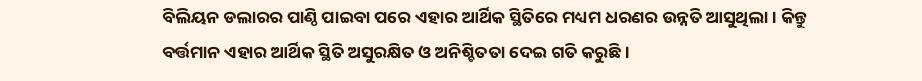ବିଲିୟନ ଡଲାରର ପାଣ୍ଠି ପାଇବା ପରେ ଏହାର ଆର୍ଥିକ ସ୍ଥିତିରେ ମଧ୍ୟମ ଧରଣର ଉନ୍ନତି ଆସୁଥିଲା। କିନ୍ତୁ ବର୍ତ୍ତମାନ ଏହାର ଆର୍ଥିକ ସ୍ଥିତି ଅସୁରକ୍ଷିତ ଓ ଅନିଶ୍ଚିତତା ଦେଇ ଗତି କରୁଛି।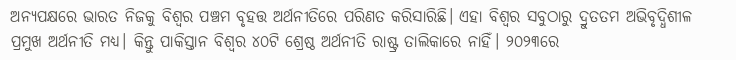ଅନ୍ୟପକ୍ଷରେ ଭାରତ ନିଜକୁ ବିଶ୍ୱର ପଞ୍ଚମ ବୃହତ୍ତ ଅର୍ଥନୀତିରେ ପରିଣତ କରିସାରିଛି। ଏହା ବିଶ୍ୱର ସବୁଠାରୁ ଦ୍ରୁତତମ ଅଭିବୃଦ୍ଧିଶୀଳ ପ୍ରମୁଖ ଅର୍ଥନୀତି ମଧ୍ୟ। କିନ୍ତୁ ପାକିସ୍ତାନ ବିଶ୍ୱର ୪୦ଟି ଶ୍ରେଷ୍ଠ ଅର୍ଥନୀତି ରାଷ୍ଟ୍ର ତାଲିକାରେ ନାହିଁ। ୨୦୨୩ରେ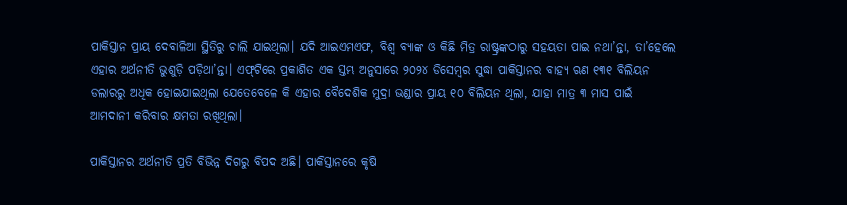ପାକିସ୍ତାନ ପ୍ରାୟ ଦେବାଳିଆ ସ୍ଥିତିରୁ ଚାଲି ଯାଇଥିଲା। ଯଦି ଆଇଏମଏଫ, ବିଶ୍ୱ ବ୍ୟାଙ୍କ ଓ କିଛି ମିତ୍ର ରାଷ୍ଟ୍ରଙ୍କଠାରୁ ସହୟତା ପାଇ ନଥା’ନ୍ତା, ତା’ହେଲେ ଏହାର ଅର୍ଥନୀତି ଭୁଶୁଡ଼ି ପଡ଼ିଥା’ନ୍ତା। ଏଫ୍‌ଟିରେ ପ୍ରକାଶିତ ଏକ ସ୍ତମ୍ଭ ଅନୁସାରେ ୨୦୨୪ ଡିସେମ୍ବର ସୁଦ୍ଧା ପାକିସ୍ତାନର ବାହ୍ୟ ଋଣ ୧୩୧ ବିଲିୟନ ଡଲାରରୁ ଅଧିକ ହୋଇଯାଇଥିଲା ଯେତେବେଳେ କି ଏହାର ବୈଦେଶିକ ମୁଦ୍ରା ଭଣ୍ଡାର ପ୍ରାୟ ୧୦ ବିଲିୟନ ଥିଲା, ଯାହା ମାତ୍ର ୩ ମାସ ପାଇଁ ଆମଦାନୀ କରିବାର କ୍ଷମତା ରଖିଥିଲା।

ପାକିସ୍ତାନର ଅର୍ଥନୀତି ପ୍ରତି ବିଭିନ୍ନ ଦିଗରୁ ବିପଦ ଅଛି। ପାକିସ୍ତାନରେ କୃଷି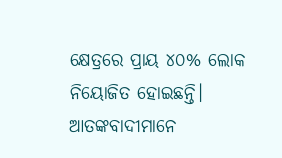କ୍ଷେତ୍ରରେ ପ୍ରାୟ ୪୦% ଲୋକ ନିୟୋଜିତ ହୋଇଛନ୍ତି। ଆତଙ୍କବାଦୀମାନେ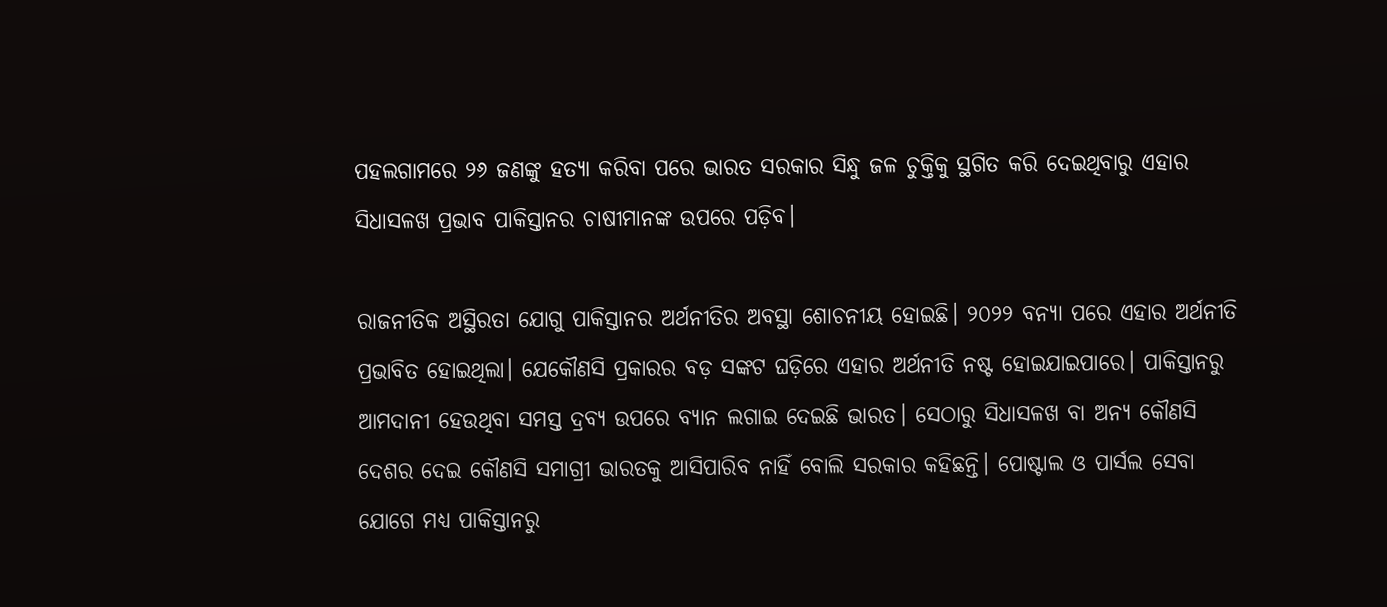ପହଲଗାମରେ ୨୬ ଜଣଙ୍କୁ ହତ୍ୟା କରିବା ପରେ ଭାରତ ସରକାର ସିନ୍ଧୁ ଜଳ ଚୁକ୍ତିକୁ ସ୍ଥଗିତ କରି ଦେଇଥିବାରୁ ଏହାର ସିଧାସଳଖ ପ୍ରଭାବ ପାକିସ୍ତାନର ଚାଷୀମାନଙ୍କ ଉପରେ ପଡ଼ିବ।

ରାଜନୀତିକ ଅସ୍ଥିରତା ଯୋଗୁ ପାକିସ୍ତାନର ଅର୍ଥନୀତିର ଅବସ୍ଥା ଶୋଚନୀୟ ହୋଇଛି। ୨୦୨୨ ବନ୍ୟା ପରେ ଏହାର ଅର୍ଥନୀତି ପ୍ରଭାବିତ ହୋଇଥିଲା। ଯେକୌଣସି ପ୍ରକାରର ବଡ଼ ସଙ୍କଟ ଘଡ଼ିରେ ଏହାର ଅର୍ଥନୀତି ନଷ୍ଟ ହୋଇଯାଇପାରେ। ପାକିସ୍ତାନରୁ ଆମଦାନୀ ହେଉଥିବା ସମସ୍ତ ଦ୍ରବ୍ୟ ଉପରେ ବ୍ୟାନ ଲଗାଇ ଦେଇଛି ଭାରତ। ସେଠାରୁ ସିଧାସଳଖ ବା ଅନ୍ୟ କୌଣସି ଦେଶର ଦେଇ କୌଣସି ସମାଗ୍ରୀ ଭାରତକୁ ଆସିପାରିବ ନାହିଁ ବୋଲି ସରକାର କହିଛନ୍ତି। ପୋଷ୍ଟାଲ ଓ ପାର୍ସଲ ସେବା ଯୋଗେ ମଧ୍ୟ ପାକିସ୍ତାନରୁ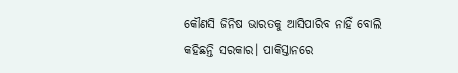କୌଣସି ଜିନିଷ ଭାରତକୁ ଆସିପାରିବ ନାହିଁ ବୋଲି କହିଛନ୍ତି ସରକାର। ପାକିସ୍ତାନରେ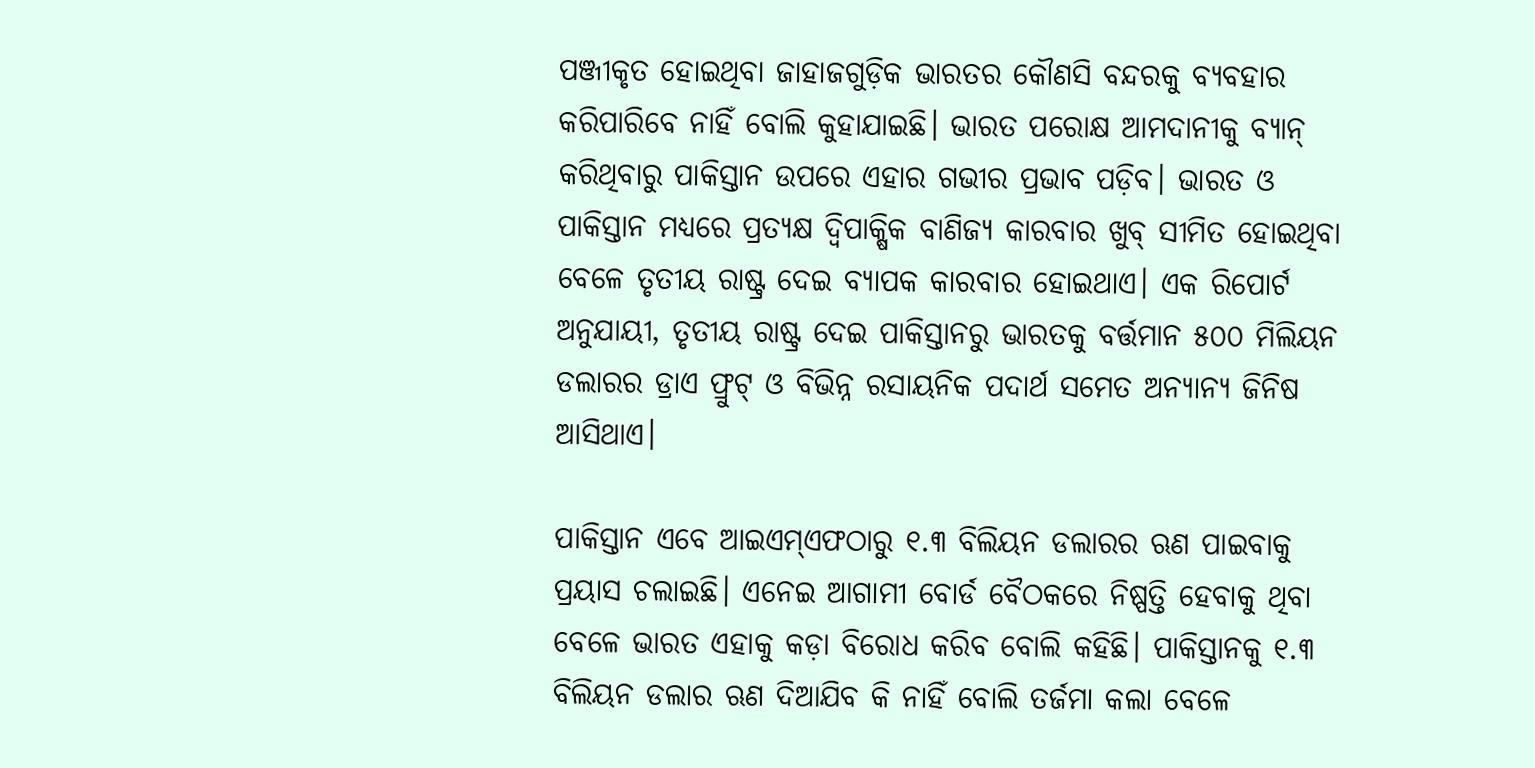ପଞ୍ଜୀକୃତ ହୋଇଥିବା ଜାହାଜଗୁଡ଼ିକ ଭାରତର କୌଣସି ବନ୍ଦରକୁ ବ୍ୟବହାର କରିପାରିବେ ନାହିଁ ବୋଲି କୁହାଯାଇଛି। ଭାରତ ପରୋକ୍ଷ ଆମଦାନୀକୁ ବ୍ୟାନ୍ କରିଥିବାରୁ ପାକିସ୍ତାନ ଉପରେ ଏହାର ଗଭୀର ପ୍ରଭାବ ପଡ଼ିବ। ଭାରତ ଓ ପାକିସ୍ତାନ ମଧ୍ୟରେ ପ୍ରତ୍ୟକ୍ଷ ଦ୍ୱିପାକ୍ଷିକ ବାଣିଜ୍ୟ କାରବାର ଖୁବ୍ ସୀମିତ ହୋଇଥିବା ବେଳେ ତୃତୀୟ ରାଷ୍ଟ୍ର ଦେଇ ବ୍ୟାପକ କାରବାର ହୋଇଥାଏ। ଏକ ରିପୋର୍ଟ ଅନୁଯାୟୀ, ତୃତୀୟ ରାଷ୍ଟ୍ର ଦେଇ ପାକିସ୍ତାନରୁ ଭାରତକୁ ବର୍ତ୍ତମାନ ୫୦୦ ମିଲିୟନ ଡଲାରର ଡ୍ରାଏ ଫ୍ରୁଟ୍‌ ଓ ବିଭିନ୍ନ ରସାୟନିକ ପଦାର୍ଥ ସମେତ ଅନ୍ୟାନ୍ୟ ଜିନିଷ ଆସିଥାଏ।

ପାକିସ୍ତାନ ଏବେ ଆଇଏମ୍‌ଏଫଠାରୁ ୧.୩ ବିଲିୟନ ଡଲାରର ଋଣ ପାଇବାକୁ ପ୍ରୟାସ ଚଲାଇଛି। ଏନେଇ ଆଗାମୀ ବୋର୍ଡ ବୈଠକରେ ନିଷ୍ପତ୍ତି ହେବାକୁ ଥିବା ବେଳେ ଭାରତ ଏହାକୁ କଡ଼ା ବିରୋଧ କରିବ ବୋଲି କହିଛି। ପାକିସ୍ତାନକୁ ୧.୩ ବିଲିୟନ ଡଲାର ଋଣ ଦିଆଯିବ କି ନାହିଁ ବୋଲି ତର୍ଜମା କଲା ବେଳେ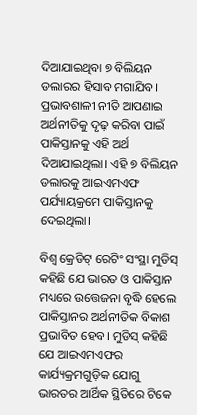ଦିଆଯାଇଥିବା ୭ ବିଲିୟନ ଡଲାରର ହିସାବ ମଗାଯିବ। ପ୍ରଭାବଶାଳୀ ନୀତି ଆପଣାଇ ଅର୍ଥନୀତିକୁ ଦୃଢ଼ କରିବା ପାଇଁ ପାକିସ୍ତାନକୁ ଏହି ଅର୍ଥ ଦିଆଯାଇଥିଲା। ଏହି ୭ ବିଲିୟନ ଡଲାରକୁ ଆଇଏମଏଫ ପର୍ଯ୍ୟାୟକ୍ରମେ ପାକିସ୍ତାନକୁ ଦେଇଥିଲା।

ବିଶ୍ୱ କ୍ରେଡିଟ୍ ରେଟିଂ ସଂସ୍ଥା ମୁଡିସ୍‌ କହିଛି ଯେ ଭାରତ ଓ ପାକିସ୍ତାନ ମଧ୍ୟରେ ଉତ୍ତେଜନା ବୃଦ୍ଧି ହେଲେ ପାକିସ୍ତାନର ଅର୍ଥନୀତିକ ବିକାଶ ପ୍ରଭାବିତ ହେବ। ମୁଡିସ୍‌ କହିଛି ଯେ ଆଇଏମଏଫର କାର୍ଯ୍ୟକ୍ରମଗୁଡ଼ିକ ଯୋଗୁ ଭାରତର ଆର୍ଥିକ ସ୍ଥିତିରେ ଟିକେ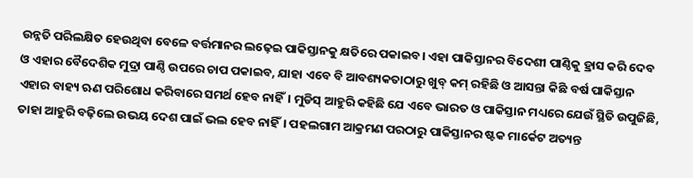ଉନ୍ନତି ପରିଲକ୍ଷିତ ହେଉଥିବା ବେଳେ ବର୍ତ୍ତମାନର ଲଢ଼େଇ ପାକିସ୍ତାନକୁ କ୍ଷତିରେ ପକାଇବ। ଏହା ପାକିସ୍ତାନର ବିଦେଶୀ ପାଣ୍ଠିକୁ ହ୍ରାସ କରି ଦେବ ଓ ଏହାର ବୈଦେଶିକ ମୁଦ୍ରା ପାଣ୍ଠି ଉପରେ ଚାପ ପକାଇବ, ଯାହା ଏବେ ବି ଆବଶ୍ୟକତାଠାରୁ ଖୁବ୍ କମ୍ ରହିଛି ଓ ଆସନ୍ତା କିଛି ବର୍ଷ ପାକିସ୍ତାନ ଏହାର ବାହ୍ୟ ଋଣ ପରିଶୋଧ କରିବାରେ ସମର୍ଥ ହେବ ନାହିଁ। ମୁଡିସ୍‌ ଆହୁରି କହିଛି ଯେ ଏବେ ଭାରତ ଓ ପାକିସ୍ତାନ ମଧ୍ୟରେ ଯେଉଁ ସ୍ଥିତି ଉପୁଜିଛି, ତାହା ଆହୁରି ବଢ଼ିଲେ ଉଭୟ ଦେଶ ପାଇଁ ଭଲ ହେବ ନାହିଁ। ପହଲଗାମ ଆକ୍ରମଣ ପରଠାରୁ ପାକିସ୍ତାନର ଷ୍ଟକ ମାର୍କେଟ ଅତ୍ୟନ୍ତ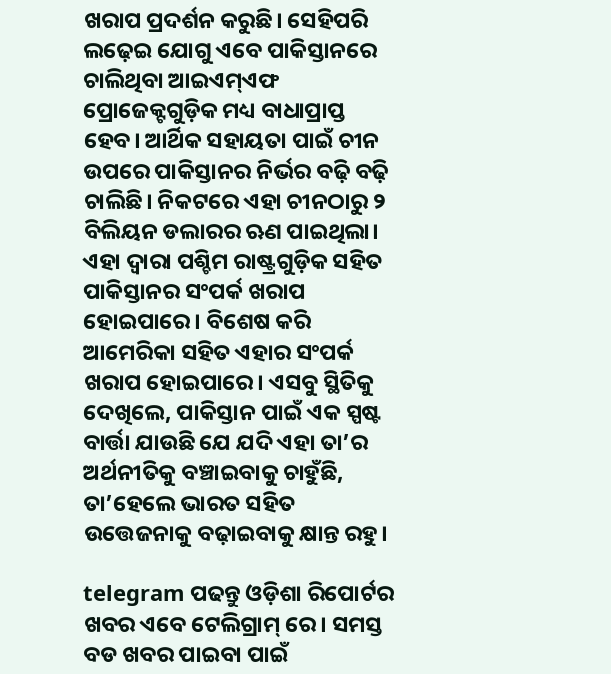ଖରାପ ପ୍ରଦର୍ଶନ କରୁଛି। ସେହିପରି ଲଢ଼େଇ ଯୋଗୁ ଏବେ ପାକିସ୍ତାନରେ ଚାଲିଥିବା ଆଇଏମ୍‌ଏଫ ପ୍ରୋଜେକ୍ଟଗୁଡ଼ିକ ମଧ୍ୟ ବାଧାପ୍ରାପ୍ତ ହେବ। ଆର୍ଥିକ ସହାୟତା ପାଇଁ ଚୀନ ଉପରେ ପାକିସ୍ତାନର ନିର୍ଭର ବଢ଼ି ବଢ଼ି ଚାଲିଛି। ନିକଟରେ ଏହା ଚୀନଠାରୁ ୨ ବିଲିୟନ ଡଲାରର ଋଣ ପାଇଥିଲା। ଏହା ଦ୍ୱାରା ପଶ୍ଚିମ ରାଷ୍ଟ୍ରଗୁଡ଼ିକ ସହିତ ପାକିସ୍ତାନର ସଂପର୍କ ଖରାପ ହୋଇପାରେ। ବିଶେଷ କରି ଆମେରିକା ସହିତ ଏହାର ସଂପର୍କ ଖରାପ ହୋଇପାରେ। ଏସବୁ ସ୍ଥିତିକୁ ଦେଖିଲେ, ପାକିସ୍ତାନ ପାଇଁ ଏକ ସ୍ପଷ୍ଟ ବାର୍ତ୍ତା ଯାଉଛି ଯେ ଯଦି ଏହା ତା’ର ଅର୍ଥନୀତିକୁ ବଞ୍ଚାଇବାକୁ ଚାହୁଁଛି, ତା’ହେଲେ ଭାରତ ସହିତ ଉତ୍ତେଜନାକୁ ବଢ଼ାଇବାକୁ କ୍ଷାନ୍ତ ରହୁ।

telegram ପଢନ୍ତୁ ଓଡ଼ିଶା ରିପୋର୍ଟର ଖବର ଏବେ ଟେଲିଗ୍ରାମ୍ ରେ। ସମସ୍ତ ବଡ ଖବର ପାଇବା ପାଇଁ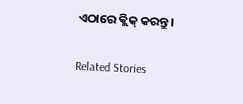ଏଠାରେ କ୍ଲିକ୍ କରନ୍ତୁ।

Related Stories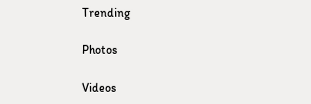Trending

Photos

Videos